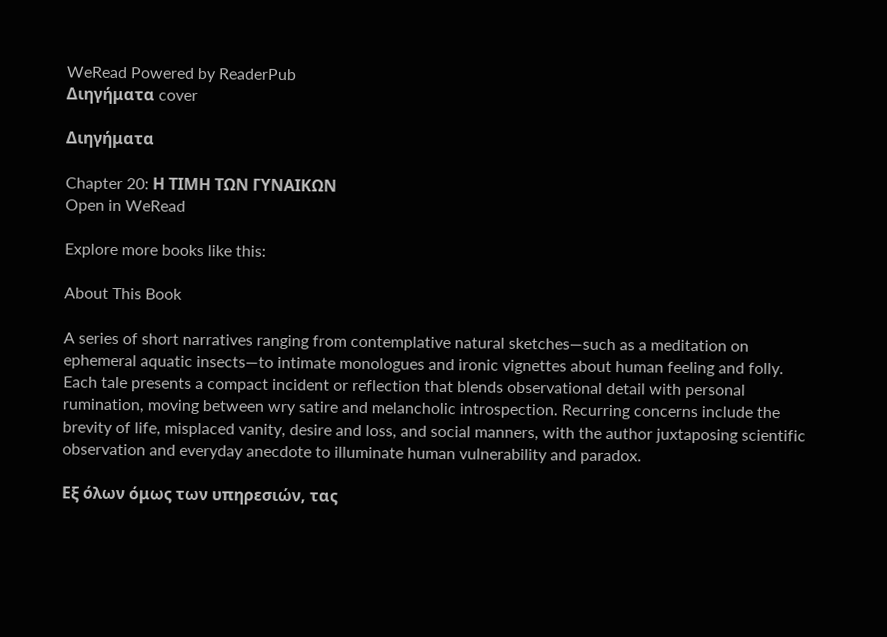WeRead Powered by ReaderPub
Διηγήματα cover

Διηγήματα

Chapter 20: Η ΤΙΜΗ ΤΩΝ ΓΥΝΑIΚΩΝ
Open in WeRead

Explore more books like this:

About This Book

A series of short narratives ranging from contemplative natural sketches—such as a meditation on ephemeral aquatic insects—to intimate monologues and ironic vignettes about human feeling and folly. Each tale presents a compact incident or reflection that blends observational detail with personal rumination, moving between wry satire and melancholic introspection. Recurring concerns include the brevity of life, misplaced vanity, desire and loss, and social manners, with the author juxtaposing scientific observation and everyday anecdote to illuminate human vulnerability and paradox.

Εξ όλων όμως των υπηρεσιών, τας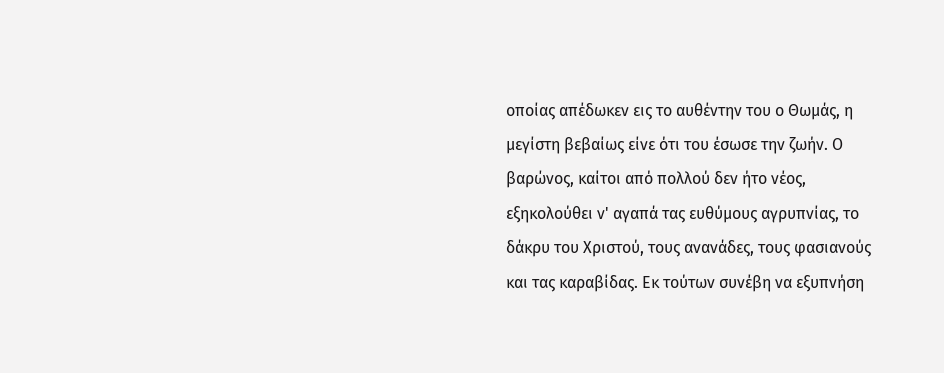οποίας απέδωκεν εις το αυθέντην του ο Θωμάς, η μεγίστη βεβαίως είνε ότι του έσωσε την ζωήν. Ο βαρώνος, καίτοι από πολλού δεν ήτο νέος, εξηκολούθει ν' αγαπά τας ευθύμους αγρυπνίας, το δάκρυ του Χριστού, τους ανανάδες, τους φασιανούς και τας καραβίδας. Εκ τούτων συνέβη να εξυπνήση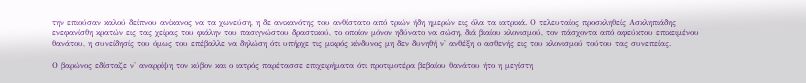την επιούσαν καλού δείπνου ανίκανος να τα χωνεύση, η δε ανικανότης του ανθίστατο από τριών ήδη ημερών εις όλα τα ιατρικά. Ο τελευταίος προσκληθείς Ασκληπιάδης ενεφανίσθη κρατών εις τας χείρας του φιάλην του πασιγνώστου δραστικού, το οποίον μόνον ηδύνατο να σώση, διά βιαίου κλονισμού, τον πάσχοντα από αφεύκτου επικειμένου θανάτου, η συνείδησίς του όμως του επέβαλλε να δηλώση ότι υπήρχε τις μικρός κίνδυνος μη δεν δυνηθή ν' ανθέξη ο ασθενής εις του κλονισμού τούτου τας συνεπείας.

Ο βαρώνος εδίσταζε ν' αναρρίψη τον κύβον και ο ιατρός παρέτασσε επιχειρήματα ότι προτιμοτέρα βεβαίου θανάτου ήτο η μεγίστη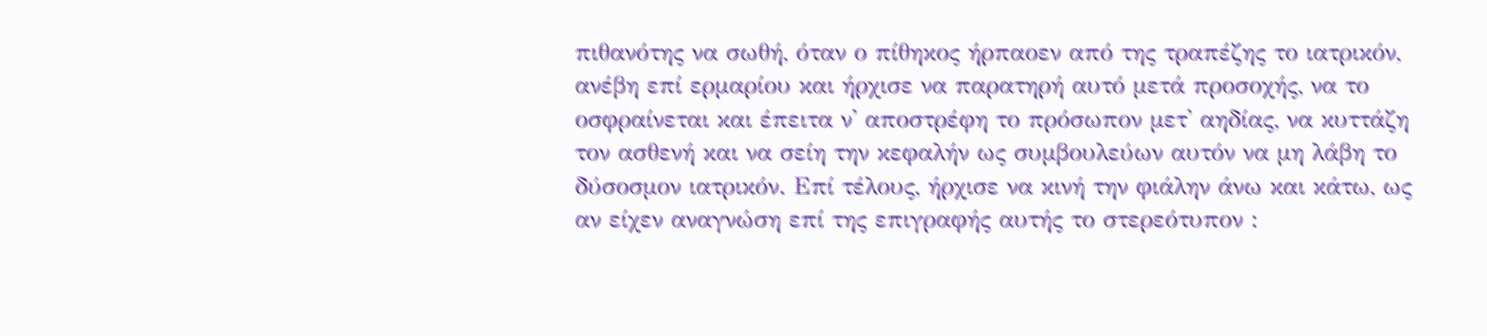πιθανότης να σωθή, όταν ο πίθηκος ήρπαοεν από της τραπέζης το ιατρικόν, ανέβη επί ερμαρίου και ήρχισε να παρατηρή αυτό μετά προσοχής, να το οσφραίνεται και έπειτα ν' αποστρέφη το πρόσωπον μετ' αηδίας, να κυττάζη τον ασθενή και να σείη την κεφαλήν ως συμβουλεύων αυτόν να μη λάβη το δύσοσμον ιατρικόν. Επί τέλους, ήρχισε να κινή την φιάλην άνω και κάτω, ως αν είχεν αναγνώση επί της επιγραφής αυτής το στερεότυπον :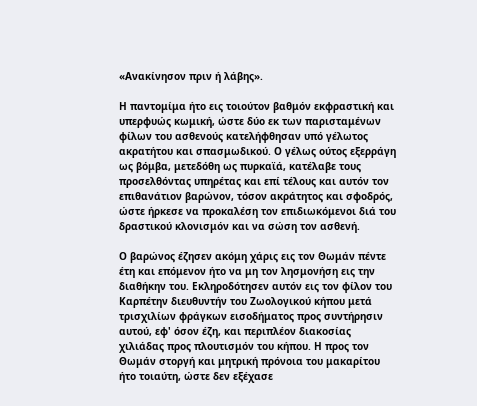«Ανακίνησον πριν ή λάβης».

Η παντομίμα ήτο εις τοιούτον βαθμόν εκφραστική και υπερφυώς κωμική, ώστε δύο εκ των παρισταμένων φίλων του ασθενούς κατελήφθησαν υπό γέλωτος ακρατήτου και σπασμωδικού. Ο γέλως ούτος εξερράγη ως βόμβα, μετεδόθη ως πυρκαϊά, κατέλαβε τους προσελθόντας υπηρέτας και επί τέλους και αυτόν τον επιθανάτιον βαρώνον, τόσον ακράτητος και σφοδρός, ώστε ήρκεσε να προκαλέση τον επιδιωκόμενοι διά του δραστικού κλονισμόν και να σώση τον ασθενή.

Ο βαρώνος έζησεν ακόμη χάρις εις τον Θωμάν πέντε έτη και επόμενον ήτο να μη τον λησμονήση εις την διαθήκην του. Εκληροδότησεν αυτόν εις τον φίλον του Καρπέτην διευθυντήν του Ζωολογικού κήπου μετά τρισχιλίων φράγκων εισοδήματος προς συντήρησιν αυτού, εφ' όσον έζη, και περιπλέον διακοσίας χιλιάδας προς πλουτισμόν του κήπου. Η προς τον Θωμάν στοργή και μητρική πρόνοια του μακαρίτου ήτο τοιαύτη, ώστε δεν εξέχασε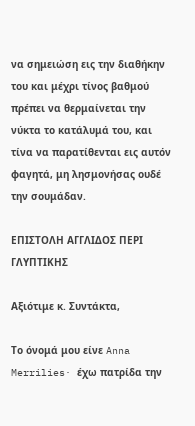να σημειώση εις την διαθήκην του και μέχρι τίνος βαθμού πρέπει να θερμαίνεται την νύκτα το κατάλυμά του, και τίνα να παρατίθενται εις αυτόν φαγητά, μη λησμονήσας ουδέ την σουμάδαν.

ΕΠΙΣΤΟΛΗ ΑΓΓΛΙΔΟΣ ΠΕΡΙ ΓΛΥΠΤΙΚΗΣ

Αξιότιμε κ. Συντάκτα,

Το όνομά μου είνε Anna Merrilies· έχω πατρίδα την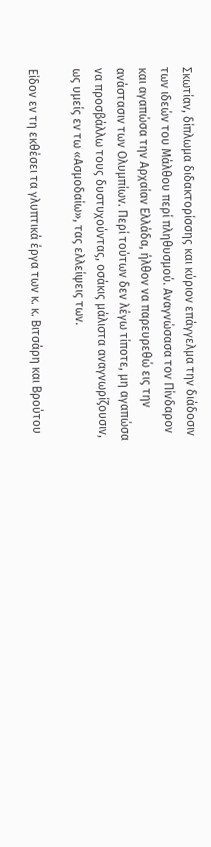Σκωτίαν, δίπλωμα διδακτορίσσης και κύριον επάγγελμα την διάδοσιν των ιδεών του Μάλθου περί πληθυσμού. Αναγνώσασα τον Πίνδαρον και αγαπώσα την Αρχαίαν Ελλάδα, ήλθον να παρευρεθώ εις την ανάστασιν των Ολυμπίων. Περί τούτων δεν λέγω τίποτε, μη αγαπώσα να προσβάλλω τους δυστυχούντας, οσάκις μάλιστα αναγνωρίζουσιν, ως υμείς εν τω «Ασμοδαίω», τας ελλείψεις των.

Είδον εν τη εκθέσει τα γλυπτικά έργα των κ. κ. Βιτσάρη και Βρούτου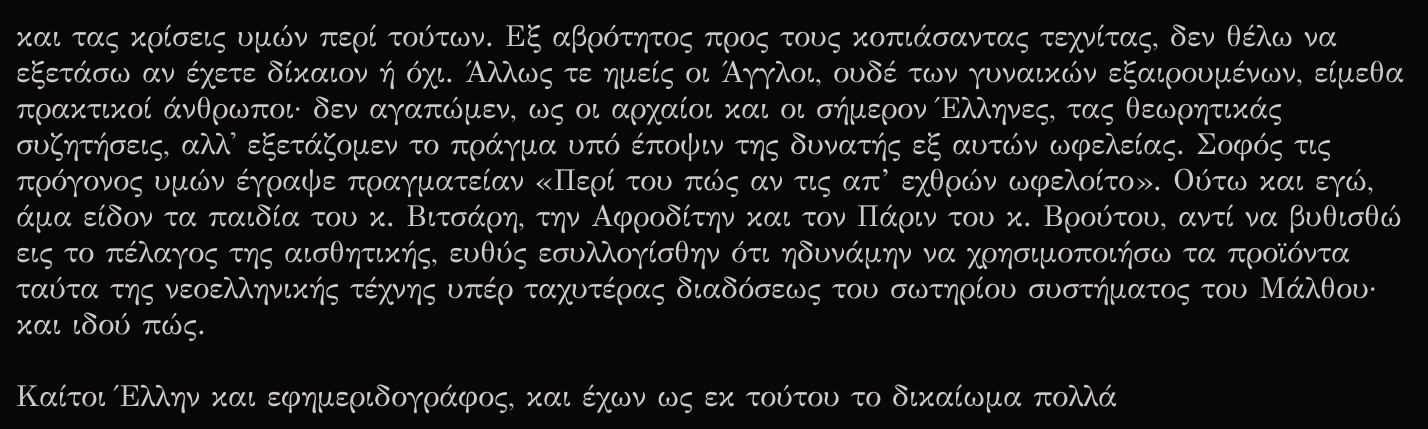και τας κρίσεις υμών περί τούτων. Εξ αβρότητος προς τους κοπιάσαντας τεχνίτας, δεν θέλω να εξετάσω αν έχετε δίκαιον ή όχι. Άλλως τε ημείς οι Άγγλοι, ουδέ των γυναικών εξαιρουμένων, είμεθα πρακτικοί άνθρωποι· δεν αγαπώμεν, ως οι αρχαίοι και οι σήμερον Έλληνες, τας θεωρητικάς συζητήσεις, αλλ' εξετάζομεν το πράγμα υπό έποψιν της δυνατής εξ αυτών ωφελείας. Σοφός τις πρόγονος υμών έγραψε πραγματείαν «Περί του πώς αν τις απ’ εχθρών ωφελοίτο». Ούτω και εγώ, άμα είδον τα παιδία του κ. Βιτσάρη, την Αφροδίτην και τον Πάριν του κ. Βρούτου, αντί να βυθισθώ εις το πέλαγος της αισθητικής, ευθύς εσυλλογίσθην ότι ηδυνάμην να χρησιμοποιήσω τα προϊόντα ταύτα της νεοελληνικής τέχνης υπέρ ταχυτέρας διαδόσεως του σωτηρίου συστήματος του Μάλθου· και ιδού πώς.

Καίτοι Έλλην και εφημεριδογράφος, και έχων ως εκ τούτου το δικαίωμα πολλά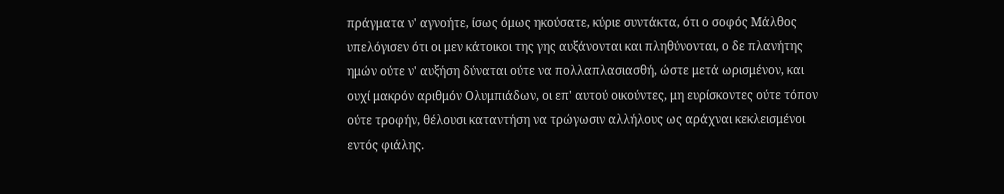πράγματα ν' αγνοήτε, ίσως όμως ηκούσατε, κύριε συντάκτα, ότι ο σοφός Μάλθος υπελόγισεν ότι οι μεν κάτοικοι της γης αυξάνονται και πληθύνονται, ο δε πλανήτης ημών ούτε ν' αυξήση δύναται ούτε να πολλαπλασιασθή, ώστε μετά ωρισμένον, και ουχί μακρόν αριθμόν Ολυμπιάδων, οι επ' αυτού οικούντες, μη ευρίσκοντες ούτε τόπον ούτε τροφήν, θέλουσι καταντήση να τρώγωσιν αλλήλους ως αράχναι κεκλεισμένοι εντός φιάλης.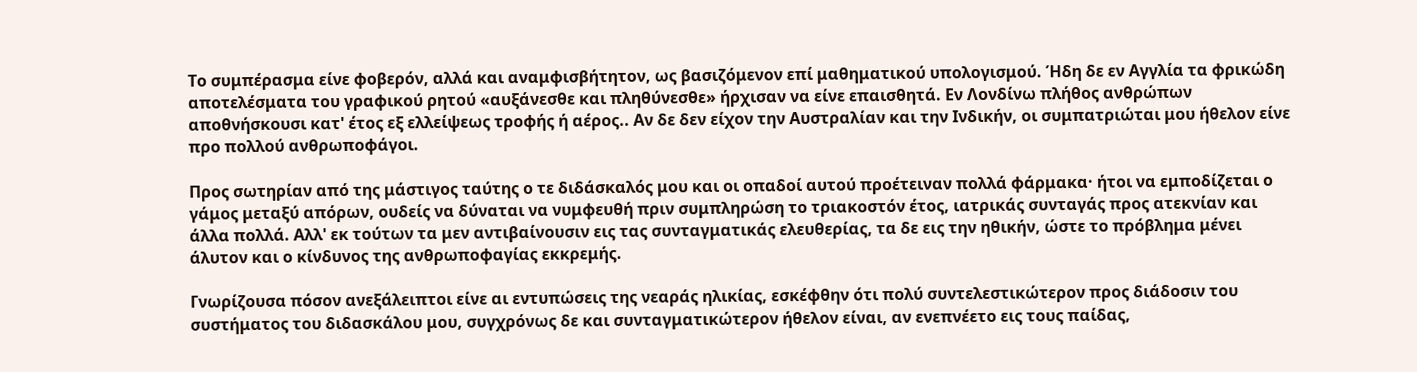Το συμπέρασμα είνε φοβερόν, αλλά και αναμφισβήτητον, ως βασιζόμενον επί μαθηματικού υπολογισμού. Ήδη δε εν Αγγλία τα φρικώδη αποτελέσματα του γραφικού ρητού «αυξάνεσθε και πληθύνεσθε» ήρχισαν να είνε επαισθητά. Εν Λονδίνω πλήθος ανθρώπων αποθνήσκουσι κατ' έτος εξ ελλείψεως τροφής ή αέρος.. Αν δε δεν είχον την Αυστραλίαν και την Ινδικήν, οι συμπατριώται μου ήθελον είνε προ πολλού ανθρωποφάγοι.

Προς σωτηρίαν από της μάστιγος ταύτης ο τε διδάσκαλός μου και οι οπαδοί αυτού προέτειναν πολλά φάρμακα· ήτοι να εμποδίζεται ο γάμος μεταξύ απόρων, ουδείς να δύναται να νυμφευθή πριν συμπληρώση το τριακοστόν έτος, ιατρικάς συνταγάς προς ατεκνίαν και άλλα πολλά. Αλλ' εκ τούτων τα μεν αντιβαίνουσιν εις τας συνταγματικάς ελευθερίας, τα δε εις την ηθικήν, ώστε το πρόβλημα μένει άλυτον και ο κίνδυνος της ανθρωποφαγίας εκκρεμής.

Γνωρίζουσα πόσον ανεξάλειπτοι είνε αι εντυπώσεις της νεαράς ηλικίας, εσκέφθην ότι πολύ συντελεστικώτερον προς διάδοσιν του συστήματος του διδασκάλου μου, συγχρόνως δε και συνταγματικώτερον ήθελον είναι, αν ενεπνέετο εις τους παίδας,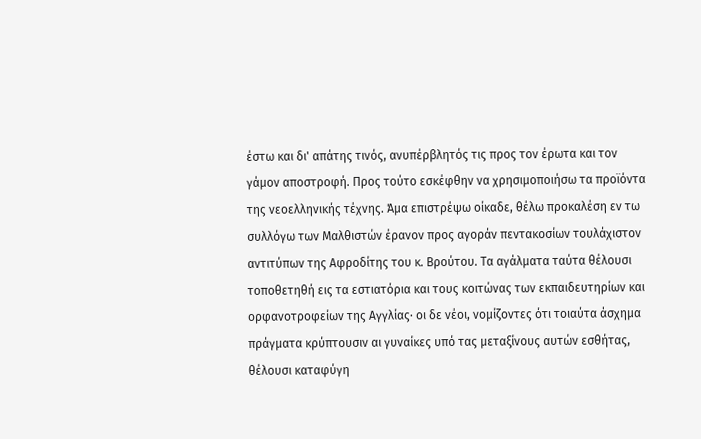έστω και δι' απάτης τινός, ανυπέρβλητός τις προς τον έρωτα και τον γάμον αποστροφή. Προς τούτο εσκέφθην να χρησιμοποιήσω τα προϊόντα της νεοελληνικής τέχνης. Άμα επιστρέψω οίκαδε, θέλω προκαλέση εν τω συλλόγω των Μαλθιστών έρανον προς αγοράν πεντακοσίων τουλάχιστον αντιτύπων της Αφροδίτης του κ. Βρούτου. Τα αγάλματα ταύτα θέλουσι τοποθετηθή εις τα εστιατόρια και τους κοιτώνας των εκπαιδευτηρίων και ορφανοτροφείων της Αγγλίας· οι δε νέοι, νομίζοντες ότι τοιαύτα άσχημα πράγματα κρύπτουσιν αι γυναίκες υπό τας μεταξίνους αυτών εσθήτας, θέλουσι καταφύγη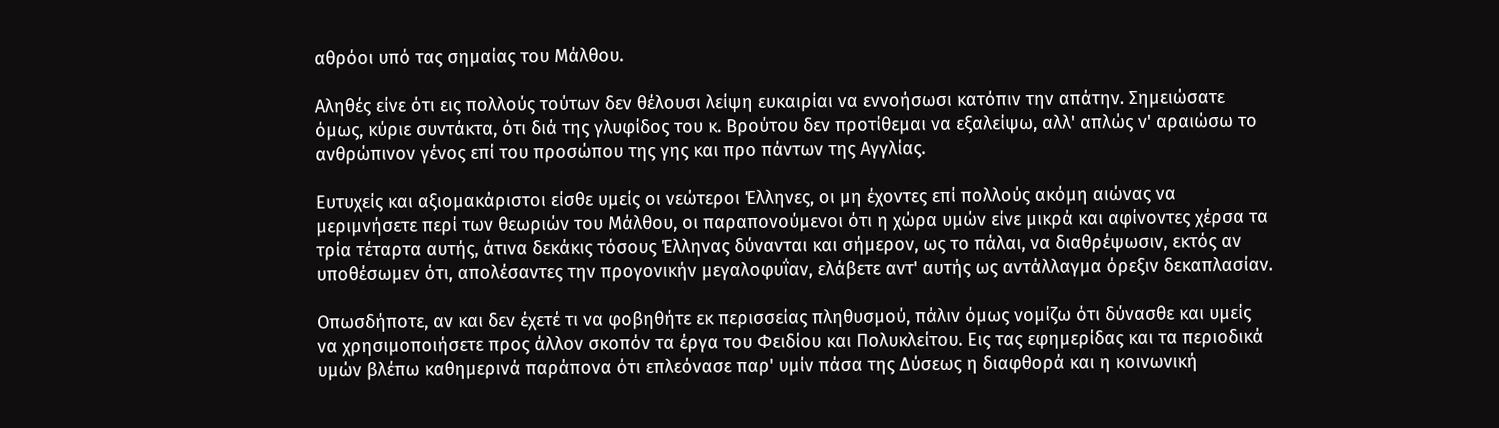αθρόοι υπό τας σημαίας του Μάλθου.

Αληθές είνε ότι εις πολλούς τούτων δεν θέλουσι λείψη ευκαιρίαι να εννοήσωσι κατόπιν την απάτην. Σημειώσατε όμως, κύριε συντάκτα, ότι διά της γλυφίδος του κ. Βρούτου δεν προτίθεμαι να εξαλείψω, αλλ' απλώς ν' αραιώσω το ανθρώπινον γένος επί του προσώπου της γης και προ πάντων της Αγγλίας.

Ευτυχείς και αξιομακάριστοι είσθε υμείς οι νεώτεροι Έλληνες, οι μη έχοντες επί πολλούς ακόμη αιώνας να μεριμνήσετε περί των θεωριών του Μάλθου, οι παραπονούμενοι ότι η χώρα υμών είνε μικρά και αφίνοντες χέρσα τα τρία τέταρτα αυτής, άτινα δεκάκις τόσους Έλληνας δύνανται και σήμερον, ως το πάλαι, να διαθρέψωσιν, εκτός αν υποθέσωμεν ότι, απολέσαντες την προγονικήν μεγαλοφυΐαν, ελάβετε αντ' αυτής ως αντάλλαγμα όρεξιν δεκαπλασίαν.

Οπωσδήποτε, αν και δεν έχετέ τι να φοβηθήτε εκ περισσείας πληθυσμού, πάλιν όμως νομίζω ότι δύνασθε και υμείς να χρησιμοποιήσετε προς άλλον σκοπόν τα έργα του Φειδίου και Πολυκλείτου. Εις τας εφημερίδας και τα περιοδικά υμών βλέπω καθημερινά παράπονα ότι επλεόνασε παρ' υμίν πάσα της Δύσεως η διαφθορά και η κοινωνική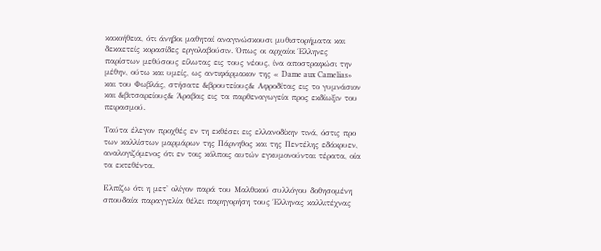κακοήθεια, ότι άνηβοι μαθηταί αναγινώσκουσι μυθιστορήματα και δεκαετείς κορασίδες εργολαβούσιν. Όπως οι αρχαίοι Έλληνες παρίστων μεθύσους είλωτας εις τους νέους, ίνα αποστραφώσι την μέθην, ούτω και υμείς, ως αντιφάρμακον της « Dame aux Camelias» και του Φωβλάς, στήσατε &βρουτείους& Αφροδίτας εις το γυμνάσιον και &βιτσαρείους& Άραβας εις τα παρθεναγωγεία προς εκδίωξιν του πειρασμού.

Ταύτα έλεγον προχθές εν τη εκθέσει εις ελλανοδίκην τινά, όστις προ των καλλίστων μαρμάρων της Πάρνηθος και της Πεντέλης εδάκρυεν, αναλογιζόμενος ότι εν τοις κόλποις αυτών εγκυμονούνται τέρατα, οία τα εκτεθέντα.

Ελπίζω ότι η μετ' ολίγον παρά του Μαλθικού συλλόγου δοθησομένη σπουδαία παραγγελία θέλει παρηγορήση τους Έλληνας καλλιτέχνας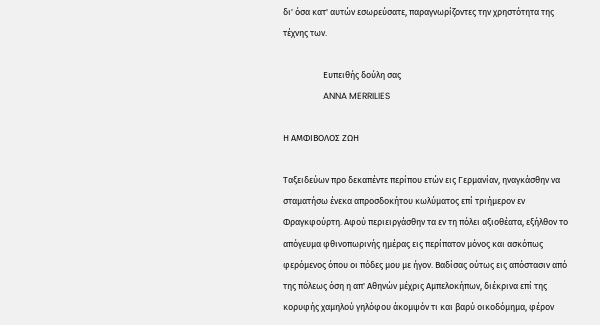δι' όσα κατ' αυτών εσωρεύσατε, παραγνωρίζοντες την χρηστότητα της τέχνης των.

                    Ευπειθής δούλη σας
                    ANNA MERRILIES

Η ΑΜΦΙΒΟΛΟΣ ΖΩΗ

Ταξειδεύων προ δεκαπέντε περίπου ετών εις Γερμανίαν, ηναγκάσθην να σταματήσω ένεκα απροσδοκήτου κωλύματος επί τριήμερον εν Φραγκφούρτη. Αφού περιειργάσθην τα εν τη πόλει αξιοθέατα, εξήλθον το απόγευμα φθινοπωρινής ημέρας εις περίπατον μόνος και ασκόπως φερόμενος όπου οι πόδες μου με ήγον. Βαδίσας ούτως εις απόστασιν από της πόλεως όση η απ' Αθηνών μέχρις Αμπελοκήπων, διέκρινα επί της κορυφής χαμηλού γηλόφου άκομψόν τι και βαρύ οικοδόμημα, φέρον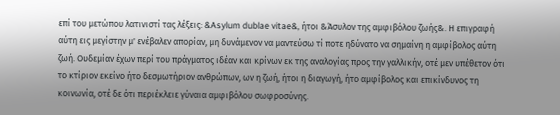επί του μετώπου λατινιστί τας λέξεις: &Asylum dublae vitae&, ήτοι &Άσυλον της αμφιβόλου ζωής&. Η επιγραφή αύτη εις μεγίστην μ' ενέβαλεν απορίαν, μη δυνάμενον να μαντεύσω τί ποτε ηδύνατο να σημαίνη η αμφίβολος αύτη ζωή. Ουδεμίαν έχων περί του πράγματος ιδέαν και κρίνων εκ της αναλογίας προς την γαλλικήν, οτέ μεν υπέθετον ότι το κτίριον εκείνο ήτο δεσμωτήριον ανθρώπων, ων η ζωή, ήτοι η διαγωγή, ήτο αμφίβολος και επικίνδυνος τη κοινωνία, οτέ δε ότι περιέκλειε γύναια αμφιβόλου σωφροσύνης.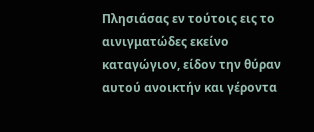Πλησιάσας εν τούτοις εις το αινιγματώδες εκείνο καταγώγιον, είδον την θύραν αυτού ανοικτήν και γέροντα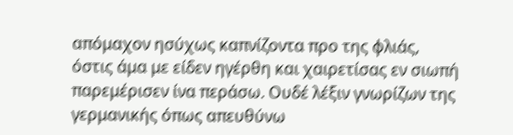απόμαχον ησύχως καπνίζοντα προ της φλιάς, όστις άμα με είδεν ηγέρθη και χαιρετίσας εν σιωπή παρεμέρισεν ίνα περάσω. Ουδέ λέξιν γνωρίζων της γερμανικής όπως απευθύνω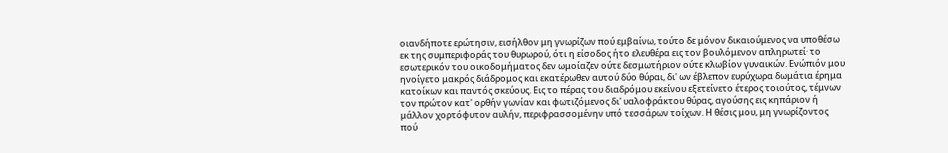οιανδήποτε ερώτησιν, εισήλθον μη γνωρίζων πού εμβαίνω, τούτο δε μόνον δικαιούμενος να υποθέσω εκ της συμπεριφοράς του θυρωρού, ότι η είσοδος ήτο ελευθέρα εις τον βουλόμενον απληρωτεί· το εσωτερικόν του οικοδομήματος δεν ωμοίαζεν ούτε δεσμωτήριον ούτε κλωβίον γυναικών. Ενώπιόν μου ηνοίγετο μακρός διάδρομος και εκατέρωθεν αυτού δύο θύραι, δι' ων έβλεπον ευρύχωρα δωμάτια έρημα κατοίκων και παντός σκεύους. Εις το πέρας του διαδρόμου εκείνου εξετείνετο έτερος τοιούτος, τέμνων τον πρώτον κατ' ορθήν γωνίαν και φωτιζόμενος δι' υαλοφράκτου θύρας, αγούσης εις κηπάριον ή μάλλον χορτόφυτον αυλήν, περιφρασσομένην υπό τεσσάρων τοίχων. Η θέσις μου, μη γνωρίζοντος πού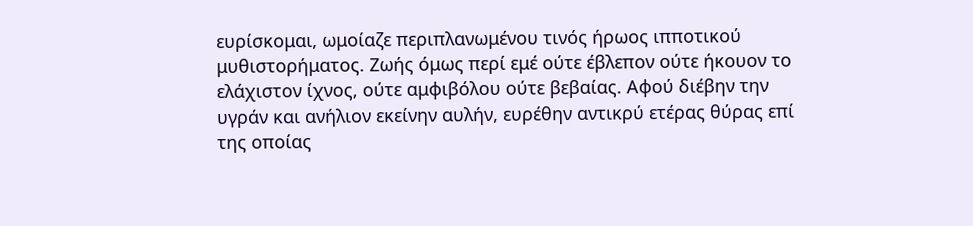ευρίσκομαι, ωμοίαζε περιπλανωμένου τινός ήρωος ιπποτικού μυθιστορήματος. Ζωής όμως περί εμέ ούτε έβλεπον ούτε ήκουον το ελάχιστον ίχνος, ούτε αμφιβόλου ούτε βεβαίας. Αφού διέβην την υγράν και ανήλιον εκείνην αυλήν, ευρέθην αντικρύ ετέρας θύρας επί της οποίας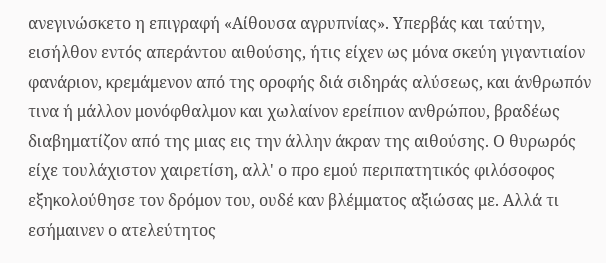ανεγινώσκετο η επιγραφή «Αίθουσα αγρυπνίας». Υπερβάς και ταύτην, εισήλθον εντός απεράντου αιθούσης, ήτις είχεν ως μόνα σκεύη γιγαντιαίον φανάριον, κρεμάμενον από της οροφής διά σιδηράς αλύσεως, και άνθρωπόν τινα ή μάλλον μονόφθαλμον και χωλαίνον ερείπιον ανθρώπου, βραδέως διαβηματίζον από της μιας εις την άλλην άκραν της αιθούσης. Ο θυρωρός είχε τουλάχιστον χαιρετίση, αλλ' ο προ εμού περιπατητικός φιλόσοφος εξηκολούθησε τον δρόμον του, ουδέ καν βλέμματος αξιώσας με. Αλλά τι εσήμαινεν ο ατελεύτητος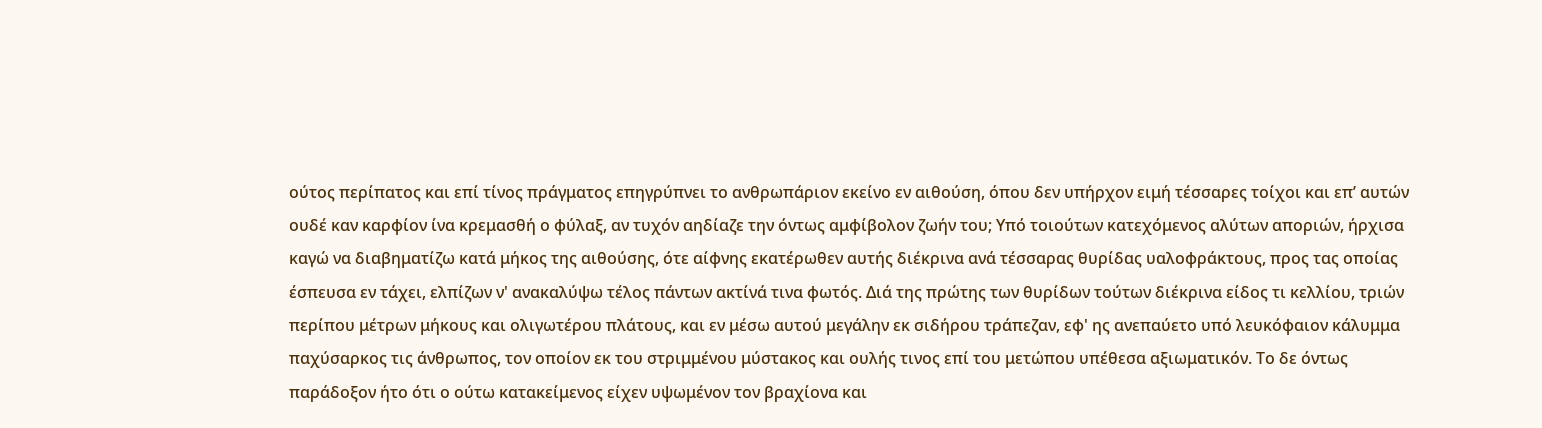ούτος περίπατος και επί τίνος πράγματος επηγρύπνει το ανθρωπάριον εκείνο εν αιθούση, όπου δεν υπήρχον ειμή τέσσαρες τοίχοι και επ’ αυτών ουδέ καν καρφίον ίνα κρεμασθή ο φύλαξ, αν τυχόν αηδίαζε την όντως αμφίβολον ζωήν του; Υπό τοιούτων κατεχόμενος αλύτων αποριών, ήρχισα καγώ να διαβηματίζω κατά μήκος της αιθούσης, ότε αίφνης εκατέρωθεν αυτής διέκρινα ανά τέσσαρας θυρίδας υαλοφράκτους, προς τας οποίας έσπευσα εν τάχει, ελπίζων ν' ανακαλύψω τέλος πάντων ακτίνά τινα φωτός. Διά της πρώτης των θυρίδων τούτων διέκρινα είδος τι κελλίου, τριών περίπου μέτρων μήκους και ολιγωτέρου πλάτους, και εν μέσω αυτού μεγάλην εκ σιδήρου τράπεζαν, εφ' ης ανεπαύετο υπό λευκόφαιον κάλυμμα παχύσαρκος τις άνθρωπος, τον οποίον εκ του στριμμένου μύστακος και ουλής τινος επί του μετώπου υπέθεσα αξιωματικόν. Το δε όντως παράδοξον ήτο ότι ο ούτω κατακείμενος είχεν υψωμένον τον βραχίονα και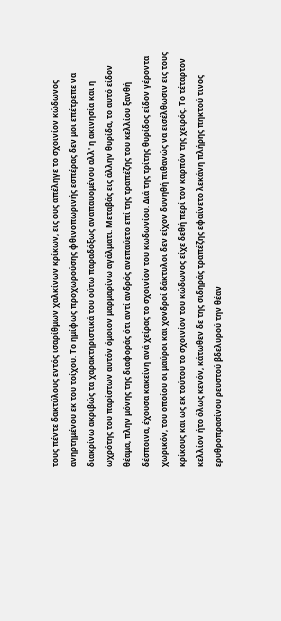τους πέντε δακτύλους εντός ισαρίθμων χαλκίνων κρίκων, εις ους απέληγε το σχοινίον κώδωνος ανηρτημένου εκ του τοίχου. Το ημίφως προχωρούσης φθινοπωρινής εσπέρας δεν μοι επέτρεπε να διακρίνω ακριβώς τα χαρακτηριστικά του ούτω παραδόξως αναπαυομένου αλλ' η ακινησία και η ωχρότης του παρίστων αυτόν όμοιον μαρμαρίνω αγάλματι. Μεταβάς εις άλλην θυρίδα, το αυτό είδον θέαμα, πλην μόνης της διαφοράς ότι αντί ανδρός ανεπαύετο επί της τραπέζης του κελλίου ξανθή δέσποινα, έχουσα κακείνη ανά χείρας το σχοινίον του κωδωνίου. Διά της τρίτης θυρίδος είδον γέροντα χωρικόν, του οποίου οι μαύροι και χονδροί δάκτυλοι δεν είχον δυνηθή πιθανώς να εισέλθωσιν εις τους κρίκους και ως εκ τούτου το σχοινίον του κώδωνος είχε δεθή περί τον καρπόν της χειρός. Το τέταρτον κελλίον ήτο όλως κενόν, κάτωθεν δε της σιδηράς τραπέζης εφαίνετο λεκάνη πλήρης πηκτού τινος ερυθροπρασίνου ρευστού βδελυρού την θέαν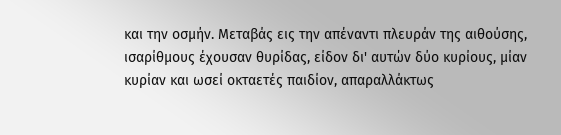και την οσμήν. Μεταβάς εις την απέναντι πλευράν της αιθούσης, ισαρίθμους έχουσαν θυρίδας, είδον δι' αυτών δύο κυρίους, μίαν κυρίαν και ωσεί οκταετές παιδίον, απαραλλάκτως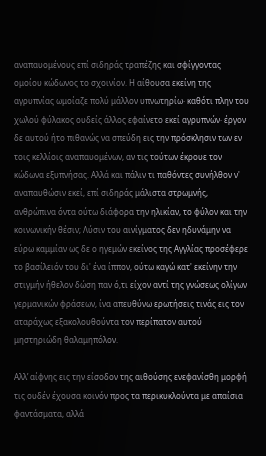αναπαυομένους επί σιδηράς τραπέζης και σφίγγοντας ομοίου κώδωνος το σχοινίον. Η αίθουσα εκείνη της αγρυπνίας ωμοίαζε πολύ μάλλον υπνωτηρίω· καθότι πλην του χωλού φύλακος ουδείς άλλος εφαίνετο εκεί αγρυπνών· έργον δε αυτού ήτο πιθανώς να σπεύδη εις την πρόσκλησιν των εν τοις κελλίοις αναπαυομένων, αν τις τούτων έκρουε τον κώδωνα εξυπνήσας. Αλλά και πάλιν τι παθόντες συνήλθον ν' αναπαυθώσιν εκεί, επί σιδηράς μάλιστα στρωμνής, ανθρώπινα όντα ούτω διάφορα την ηλικίαν, το φύλον και την κοινωνικήν θέσιν; Λύσιν του αινίγματος δεν ηδυνάμην να εύρω καμμίαν ως δε ο ηγεμών εκείνος της Αγγλίας προσέφερε το βασίλειόν του δι' ένα ίππον, ούτω καγώ κατ' εκείνην την στιγμήν ήθελον δώση παν ό,τι είχον αντί της γνώσεως ολίγων γερμανικών φράσεων, ίνα απευθύνω ερωτήσεις τινάς εις τον αταράχως εξακολουθούντα τον περίπατον αυτού μηστηριώδη θαλαμηπόλον.

Αλλ’ αίφνης εις την είσοδον της αιθούσης ενεφανίσθη μορφή τις ουδέν έχουσα κοινόν προς τα περικυκλούντα με απαίσια φαντάσματα, αλλά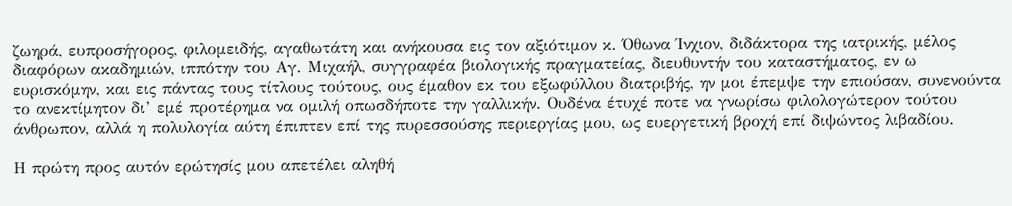ζωηρά, ευπροσήγορος, φιλομειδής, αγαθωτάτη και ανήκουσα εις τον αξιότιμον κ. Όθωνα Ίνχιον, διδάκτορα της ιατρικής, μέλος διαφόρων ακαδημιών, ιππότην του Αγ. Μιχαήλ, συγγραφέα βιολογικής πραγματείας, διευθυντήν του καταστήματος, εν ω ευρισκόμην, και εις πάντας τους τίτλους τούτους, ους έμαθον εκ του εξωφύλλου διατριβής, ην μοι έπεμψε την επιούσαν, συνενούντα το ανεκτίμητον δι’ εμέ προτέρημα να ομιλή οπωσδήποτε την γαλλικήν. Ουδένα έτυχέ ποτε να γνωρίσω φιλολογώτερον τούτου άνθρωπον, αλλά η πολυλογία αύτη έπιπτεν επί της πυρεσσούσης περιεργίας μου, ως ευεργετική βροχή επί διψώντος λιβαδίου.

Η πρώτη προς αυτόν ερώτησίς μου απετέλει αληθή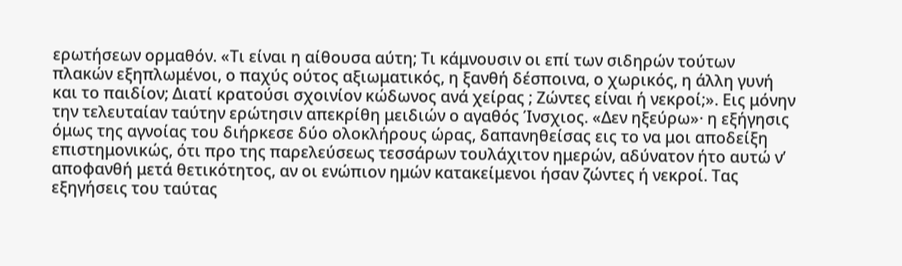ερωτήσεων ορμαθόν. «Τι είναι η αίθουσα αύτη; Τι κάμνουσιν οι επί των σιδηρών τούτων πλακών εξηπλωμένοι, ο παχύς ούτος αξιωματικός, η ξανθή δέσποινα, ο χωρικός, η άλλη γυνή και το παιδίον; Διατί κρατούσι σχοινίον κώδωνος ανά χείρας ; Ζώντες είναι ή νεκροί;». Εις μόνην την τελευταίαν ταύτην ερώτησιν απεκρίθη μειδιών ο αγαθός Ίνσχιος. «Δεν ηξεύρω»· η εξήγησις όμως της αγνοίας του διήρκεσε δύο ολοκλήρους ώρας, δαπανηθείσας εις το να μοι αποδείξη επιστημονικώς, ότι προ της παρελεύσεως τεσσάρων τουλάχιτον ημερών, αδύνατον ήτο αυτώ ν’ αποφανθή μετά θετικότητος, αν οι ενώπιον ημών κατακείμενοι ήσαν ζώντες ή νεκροί. Τας εξηγήσεις του ταύτας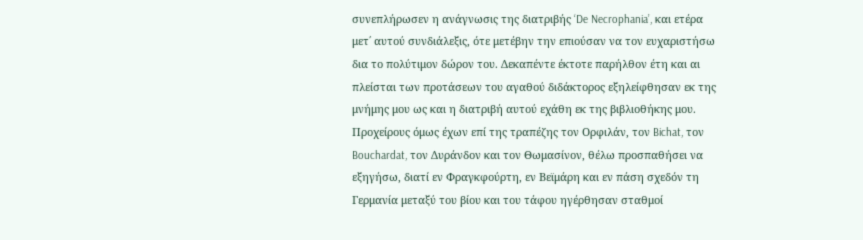συνεπλήρωσεν η ανάγνωσις της διατριβής ‘De Necrophania’, και ετέρα μετ΄ αυτού συνδιάλεξις, ότε μετέβην την επιούσαν να τον ευχαριστήσω δια το πολύτιμον δώρον του. Δεκαπέντε έκτοτε παρήλθον έτη και αι πλείσται των προτάσεων του αγαθού διδάκτορος εξηλείφθησαν εκ της μνήμης μου ως και η διατριβή αυτού εχάθη εκ της βιβλιοθήκης μου. Προχείρους όμως έχων επί της τραπέζης τον Ορφιλάν, τον Bichat, τον Bouchardat, τον Δυράνδον και τον Θωμασίνον, θέλω προσπαθήσει να εξηγήσω, διατί εν Φραγκφούρτη, εν Βεϊμάρη και εν πάση σχεδόν τη Γερμανία μεταξύ του βίου και του τάφου ηγέρθησαν σταθμοί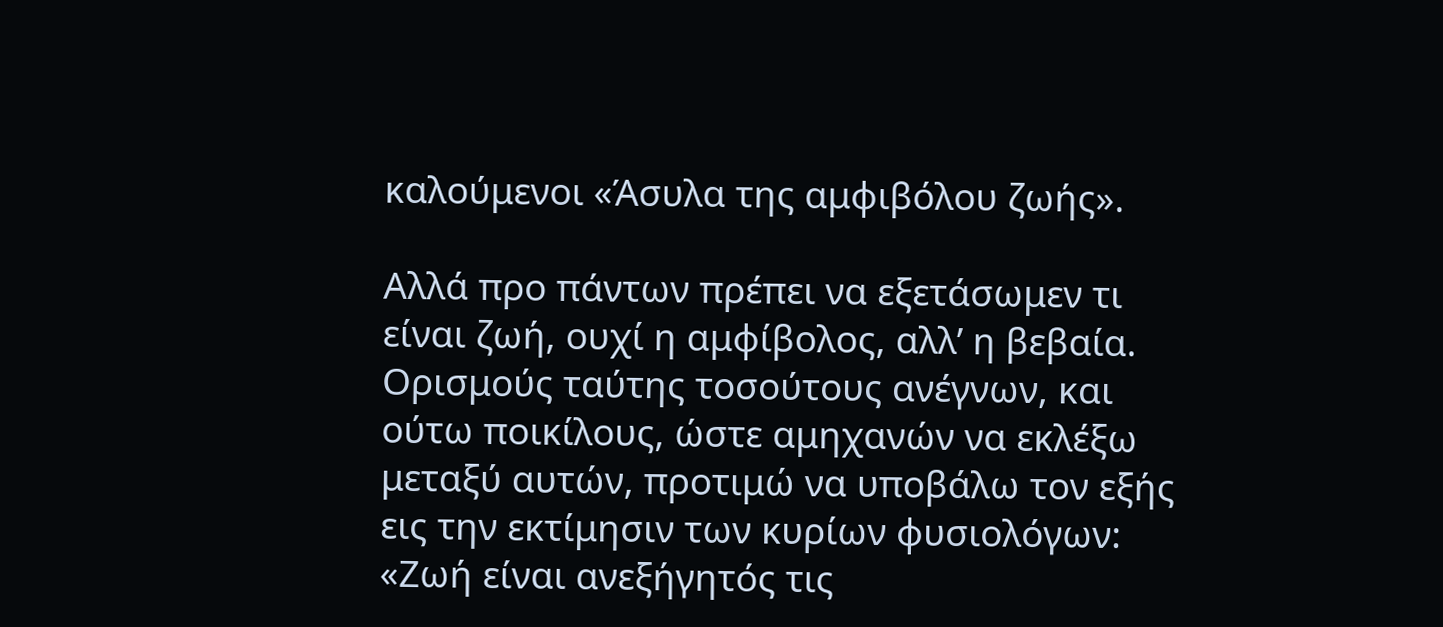καλούμενοι «Άσυλα της αμφιβόλου ζωής».

Αλλά προ πάντων πρέπει να εξετάσωμεν τι είναι ζωή, ουχί η αμφίβολος, αλλ’ η βεβαία. Ορισμούς ταύτης τοσούτους ανέγνων, και ούτω ποικίλους, ώστε αμηχανών να εκλέξω μεταξύ αυτών, προτιμώ να υποβάλω τον εξής εις την εκτίμησιν των κυρίων φυσιολόγων: «Ζωή είναι ανεξήγητός τις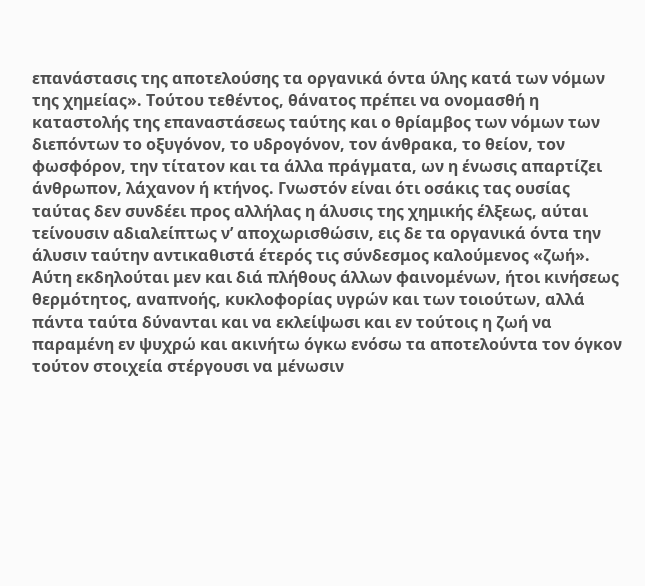επανάστασις της αποτελούσης τα οργανικά όντα ύλης κατά των νόμων της χημείας». Τούτου τεθέντος, θάνατος πρέπει να ονομασθή η καταστολής της επαναστάσεως ταύτης και ο θρίαμβος των νόμων των διεπόντων το οξυγόνον, το υδρογόνον, τον άνθρακα, το θείον, τον φωσφόρον, την τίτατον και τα άλλα πράγματα, ων η ένωσις απαρτίζει άνθρωπον, λάχανον ή κτήνος. Γνωστόν είναι ότι οσάκις τας ουσίας ταύτας δεν συνδέει προς αλλήλας η άλυσις της χημικής έλξεως, αύται τείνουσιν αδιαλείπτως ν’ αποχωρισθώσιν, εις δε τα οργανικά όντα την άλυσιν ταύτην αντικαθιστά έτερός τις σύνδεσμος καλούμενος «ζωή». Αύτη εκδηλούται μεν και διά πλήθους άλλων φαινομένων, ήτοι κινήσεως θερμότητος, αναπνοής, κυκλοφορίας υγρών και των τοιούτων, αλλά πάντα ταύτα δύνανται και να εκλείψωσι και εν τούτοις η ζωή να παραμένη εν ψυχρώ και ακινήτω όγκω ενόσω τα αποτελούντα τον όγκον τούτον στοιχεία στέργουσι να μένωσιν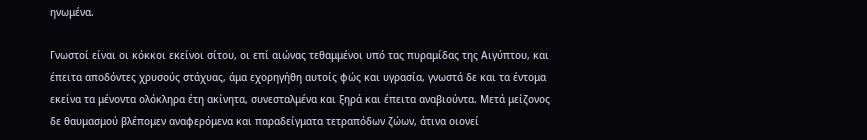ηνωμένα.

Γνωστοί είναι οι κόκκοι εκείνοι σίτου, οι επί αιώνας τεθαμμένοι υπό τας πυραμίδας της Αιγύπτου, και έπειτα αποδόντες χρυσούς στάχυας, άμα εχορηγήθη αυτοίς φώς και υγρασία, γνωστά δε και τα έντομα εκείνα τα μένοντα ολόκληρα έτη ακίνητα, συνεσταλμένα και ξηρά και έπειτα αναβιούντα. Μετά μείζονος δε θαυμασμού βλέπομεν αναφερόμενα και παραδείγματα τετραπόδων ζώων, άτινα οιονεί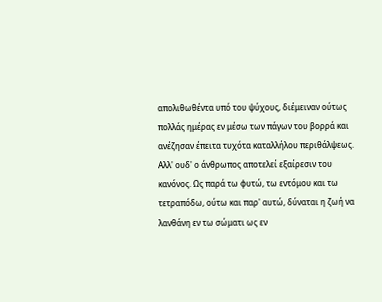απολιθωθέντα υπό του ψύχους, διέμειναν ούτως πολλάς ημέρας εν μέσω των πάγων του βορρά και ανέζησαν έπειτα τυχότα καταλλήλου περιθάλψεως. Αλλ' ουδ' ο άνθρωπος αποτελεί εξαίρεσιν του κανόνος. Ως παρά τω φυτώ, τω εντόμου και τω τετραπόδω, ούτω και παρ' αυτώ, δύναται η ζωή να λανθάνη εν τω σώματι ως εν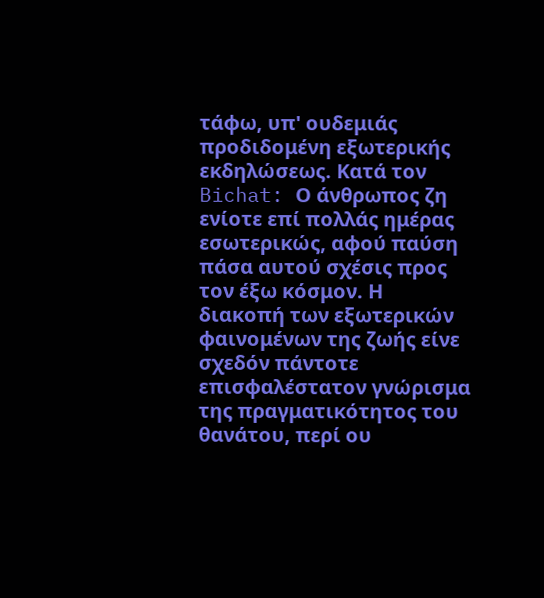τάφω, υπ' ουδεμιάς προδιδομένη εξωτερικής εκδηλώσεως. Κατά τον Bichat: Ο άνθρωπος ζη ενίοτε επί πολλάς ημέρας εσωτερικώς, αφού παύση πάσα αυτού σχέσις προς τον έξω κόσμον. Η διακοπή των εξωτερικών φαινομένων της ζωής είνε σχεδόν πάντοτε επισφαλέστατον γνώρισμα της πραγματικότητος του θανάτου, περί ου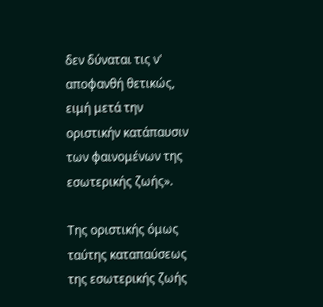δεν δύναται τις ν' αποφανθή θετικώς, ειμή μετά την οριστικήν κατάπαυσιν των φαινομένων της εσωτερικής ζωής».

Της οριστικής όμως ταύτης καταπαύσεως της εσωτερικής ζωής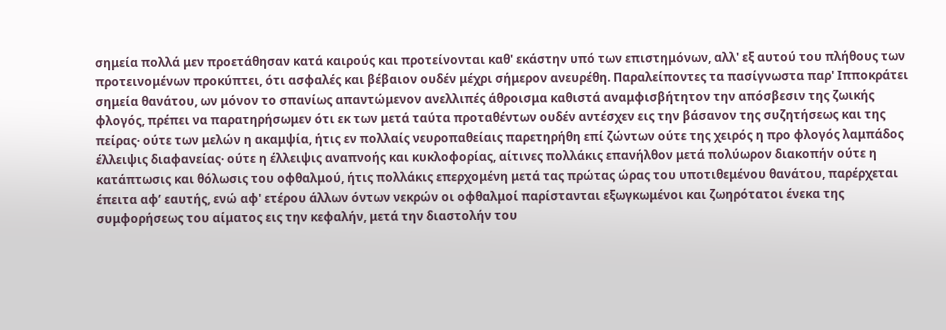σημεία πολλά μεν προετάθησαν κατά καιρούς και προτείνονται καθ' εκάστην υπό των επιστημόνων, αλλ' εξ αυτού του πλήθους των προτεινομένων προκύπτει, ότι ασφαλές και βέβαιον ουδέν μέχρι σήμερον ανευρέθη. Παραλείποντες τα πασίγνωστα παρ' Ιπποκράτει σημεία θανάτου, ων μόνον το σπανίως απαντώμενον ανελλιπές άθροισμα καθιστά αναμφισβήτητον την απόσβεσιν της ζωικής φλογός, πρέπει να παρατηρήσωμεν ότι εκ των μετά ταύτα προταθέντων ουδέν αντέσχεν εις την βάσανον της συζητήσεως και της πείρας· ούτε των μελών η ακαμψία, ήτις εν πολλαίς νευροπαθείαις παρετηρήθη επί ζώντων ούτε της χειρός η προ φλογός λαμπάδος έλλειψις διαφανείας· ούτε η έλλειψις αναπνοής και κυκλοφορίας, αίτινες πολλάκις επανήλθον μετά πολύωρον διακοπήν ούτε η κατάπτωσις και θόλωσις του οφθαλμού, ήτις πολλάκις επερχομένη μετά τας πρώτας ώρας του υποτιθεμένου θανάτου, παρέρχεται έπειτα αφ’ εαυτής, ενώ αφ' ετέρου άλλων όντων νεκρών οι οφθαλμοί παρίστανται εξωγκωμένοι και ζωηρότατοι ένεκα της συμφορήσεως του αίματος εις την κεφαλήν, μετά την διαστολήν του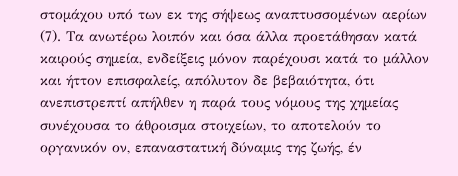στομάχου υπό των εκ της σήψεως αναπτυσσομένων αερίων (7). Τα ανωτέρω λοιπόν και όσα άλλα προετάθησαν κατά καιρούς σημεία, ενδείξεις μόνον παρέχουσι κατά το μάλλον και ήττον επισφαλείς, απόλυτον δε βεβαιότητα, ότι ανεπιστρεπτί απήλθεν η παρά τους νόμους της χημείας συνέχουσα το άθροισμα στοιχείων, το αποτελούν το οργανικόν ον, επαναστατική δύναμις της ζωής, έν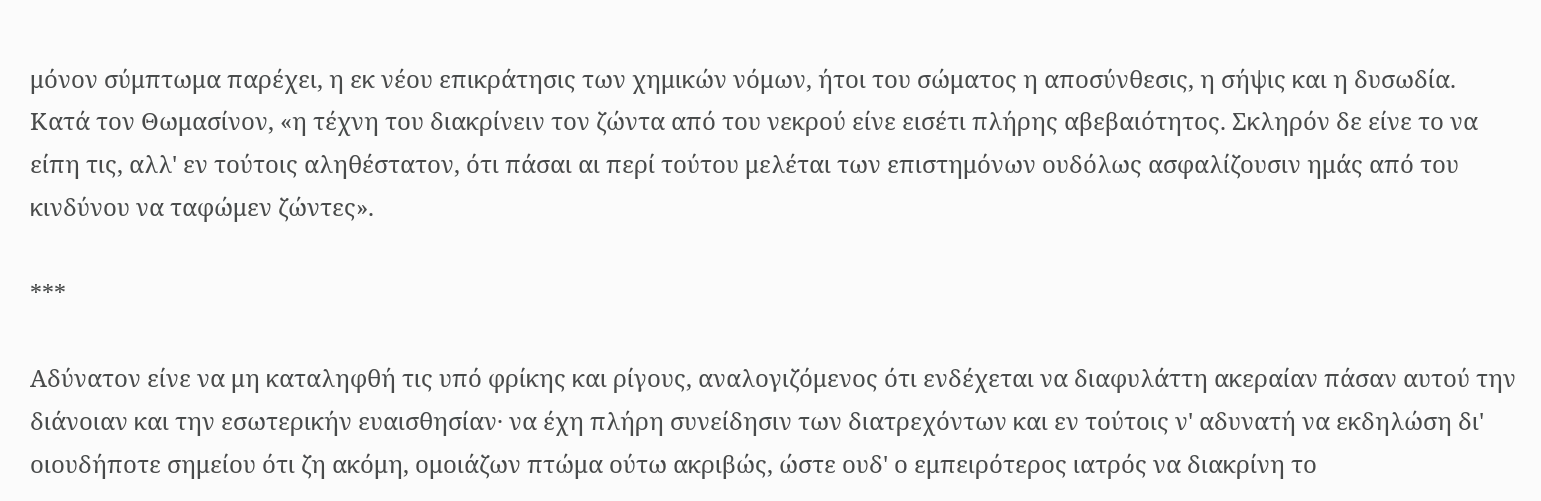μόνον σύμπτωμα παρέχει, η εκ νέου επικράτησις των χημικών νόμων, ήτοι του σώματος η αποσύνθεσις, η σήψις και η δυσωδία. Κατά τον Θωμασίνον, «η τέχνη του διακρίνειν τον ζώντα από του νεκρού είνε εισέτι πλήρης αβεβαιότητος. Σκληρόν δε είνε το να είπη τις, αλλ' εν τούτοις αληθέστατον, ότι πάσαι αι περί τούτου μελέται των επιστημόνων ουδόλως ασφαλίζουσιν ημάς από του κινδύνου να ταφώμεν ζώντες».

***

Αδύνατον είνε να μη καταληφθή τις υπό φρίκης και ρίγους, αναλογιζόμενος ότι ενδέχεται να διαφυλάττη ακεραίαν πάσαν αυτού την διάνοιαν και την εσωτερικήν ευαισθησίαν· να έχη πλήρη συνείδησιν των διατρεχόντων και εν τούτοις ν' αδυνατή να εκδηλώση δι' οιουδήποτε σημείου ότι ζη ακόμη, ομοιάζων πτώμα ούτω ακριβώς, ώστε ουδ' ο εμπειρότερος ιατρός να διακρίνη το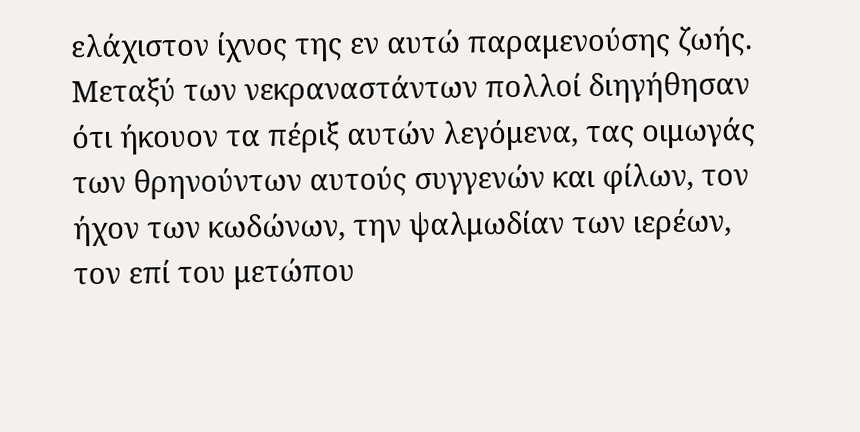ελάχιστον ίχνος της εν αυτώ παραμενούσης ζωής. Μεταξύ των νεκραναστάντων πολλοί διηγήθησαν ότι ήκουον τα πέριξ αυτών λεγόμενα, τας οιμωγάς των θρηνούντων αυτούς συγγενών και φίλων, τον ήχον των κωδώνων, την ψαλμωδίαν των ιερέων, τον επί του μετώπου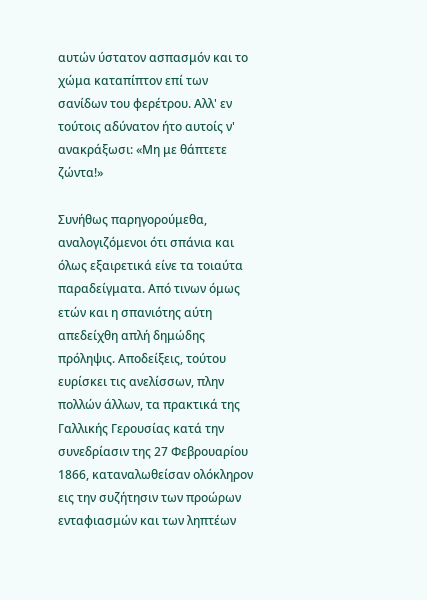αυτών ύστατον ασπασμόν και το χώμα καταπίπτον επί των σανίδων του φερέτρου. Αλλ' εν τούτοις αδύνατον ήτο αυτοίς ν' ανακράξωσι: «Μη με θάπτετε ζώντα!»

Συνήθως παρηγορούμεθα, αναλογιζόμενοι ότι σπάνια και όλως εξαιρετικά είνε τα τοιαύτα παραδείγματα. Από τινων όμως ετών και η σπανιότης αύτη απεδείχθη απλή δημώδης πρόληψις. Αποδείξεις, τούτου ευρίσκει τις ανελίσσων, πλην πολλών άλλων, τα πρακτικά της Γαλλικής Γερουσίας κατά την συνεδρίασιν της 27 Φεβρουαρίου 1866, καταναλωθείσαν ολόκληρον εις την συζήτησιν των προώρων ενταφιασμών και των ληπτέων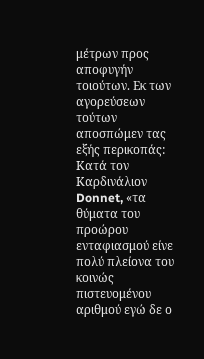μέτρων προς αποφυγήν τοιούτων. Εκ των αγορεύσεων τούτων αποσπώμεν τας εξής περικοπάς: Κατά τον Καρδινάλιον Donnet, «τα θύματα του προώρου ενταφιασμού είνε πολύ πλείονα του κοινώς πιστευομένου αριθμού εγώ δε ο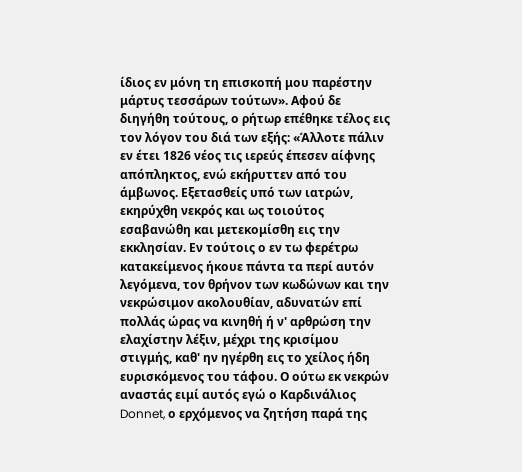ίδιος εν μόνη τη επισκοπή μου παρέστην μάρτυς τεσσάρων τούτων». Αφού δε διηγήθη τούτους, ο ρήτωρ επέθηκε τέλος εις τον λόγον του διά των εξής: «Άλλοτε πάλιν εν έτει 1826 νέος τις ιερεύς έπεσεν αίφνης απόπληκτος, ενώ εκήρυττεν από του άμβωνος. Εξετασθείς υπό των ιατρών, εκηρύχθη νεκρός και ως τοιούτος εσαβανώθη και μετεκομίσθη εις την εκκλησίαν. Εν τούτοις ο εν τω φερέτρω κατακείμενος ήκουε πάντα τα περί αυτόν λεγόμενα, τον θρήνον των κωδώνων και την νεκρώσιμον ακολουθίαν, αδυνατών επί πολλάς ώρας να κινηθή ή ν' αρθρώση την ελαχίστην λέξιν, μέχρι της κρισίμου στιγμής, καθ' ην ηγέρθη εις το χείλος ήδη ευρισκόμενος του τάφου. Ο ούτω εκ νεκρών αναστάς ειμί αυτός εγώ ο Καρδινάλιος Donnet, ο ερχόμενος να ζητήση παρά της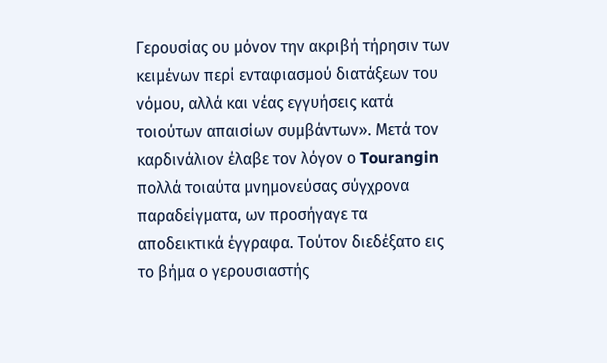Γερουσίας ου μόνον την ακριβή τήρησιν των κειμένων περί ενταφιασμού διατάξεων του νόμου, αλλά και νέας εγγυήσεις κατά τοιούτων απαισίων συμβάντων». Μετά τον καρδινάλιον έλαβε τον λόγον ο Tourangin πολλά τοιαύτα μνημονεύσας σύγχρονα παραδείγματα, ων προσήγαγε τα αποδεικτικά έγγραφα. Τούτον διεδέξατο εις το βήμα ο γερουσιαστής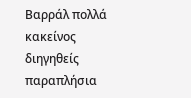Βαρράλ πολλά κακείνος διηγηθείς παραπλήσια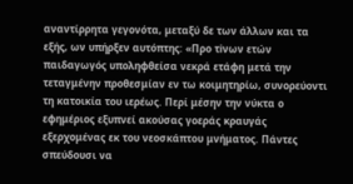αναντίρρητα γεγονότα, μεταξύ δε των άλλων και τα εξής, ων υπήρξεν αυτόπτης: «Προ τiνων ετών παιδαγωγός υποληφθείσα νεκρά ετάφη μετά την τεταγμένην προθεσμίαν εν τω κοιμητηρίω, συνορεύοντι τη κατοικία του ιερέως. Περί μέσην την νύκτα ο εφημέριος εξυπνεί ακούσας γοεράς κραυγάς εξερχομένας εκ του νεοσκάπτου μνήματος. Πάντες σπεύδουσι να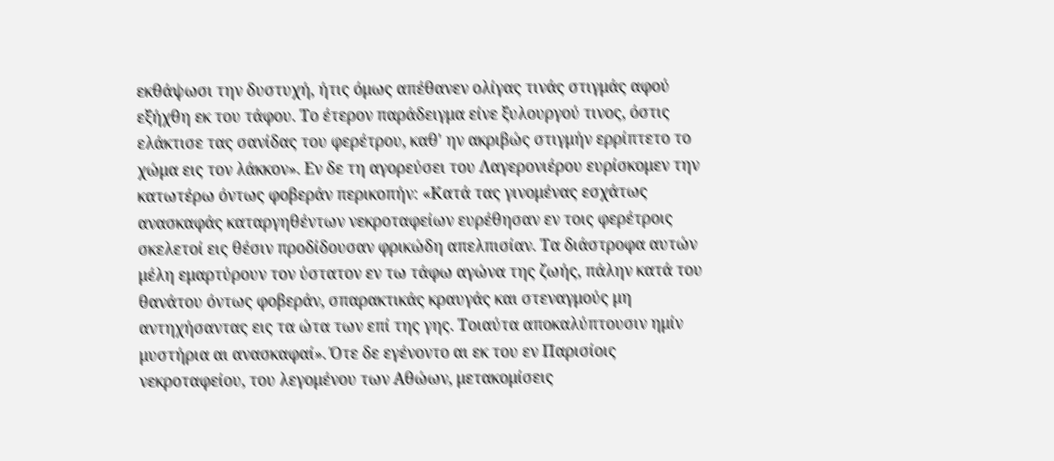εκθάψωσι την δυστυχή, ήτις όμως απέθανεν ολίγας τινάς στιγμάς αφού εξήχθη εκ του τάφου. Το έτερον παράδειγμα είνε ξυλουργού τινος, όστις ελάκτισε τας σανίδας του φερέτρου, καθ' ην ακριβώς στιγμήν ερρίπτετο το χώμα εις τον λάκκον». Εν δε τη αγορεύσει του Λαγερονιέρου ευρίσκομεν την κατωτέρω όντως φοβεράν περικοπήν: «Κατά τας γινομένας εσχάτως ανασκαφάς καταργηθέντων νεκροταφείων ευρέθησαν εν τοις φερέτροις σκελετοί εις θέσιν προδίδουσαν φρικώδη απελπισίαν. Τα διάστροφα αυτών μέλη εμαρτύρουν τον ύστατον εν τω τάφω αγώνα της ζωής, πάλην κατά του θανάτου όντως φοβεράν, σπαρακτικάς κραυγάς και στεναγμούς μη αντηχήσαντας εις τα ώτα των επί της γης. Τοιαύτα αποκαλύπτουσιν ημίν μυστήρια αι ανασκαφαί». Ότε δε εγένοντο αι εκ του εν Παρισίοις νεκροταφείου, του λεγομένου των Αθώων, μετακομίσεις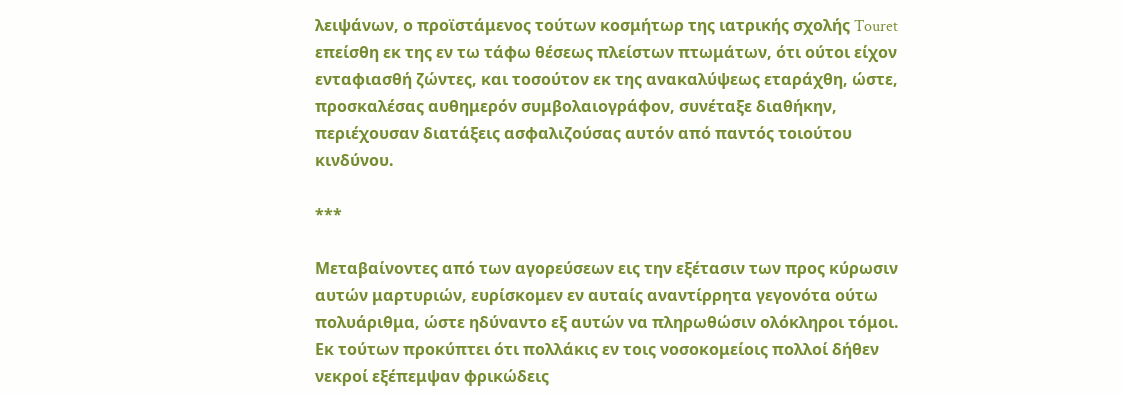λειψάνων, ο προϊστάμενος τούτων κοσμήτωρ της ιατρικής σχολής Touret επείσθη εκ της εν τω τάφω θέσεως πλείστων πτωμάτων, ότι ούτοι είχον ενταφιασθή ζώντες, και τοσούτον εκ της ανακαλύψεως εταράχθη, ώστε, προσκαλέσας αυθημερόν συμβολαιογράφον, συνέταξε διαθήκην, περιέχουσαν διατάξεις ασφαλιζούσας αυτόν από παντός τοιούτου κινδύνου.

***

Μεταβαίνοντες από των αγορεύσεων εις την εξέτασιν των προς κύρωσιν αυτών μαρτυριών, ευρίσκομεν εν αυταίς αναντίρρητα γεγονότα ούτω πολυάριθμα, ώστε ηδύναντο εξ αυτών να πληρωθώσιν ολόκληροι τόμοι. Εκ τούτων προκύπτει ότι πολλάκις εν τοις νοσοκομείοις πολλοί δήθεν νεκροί εξέπεμψαν φρικώδεις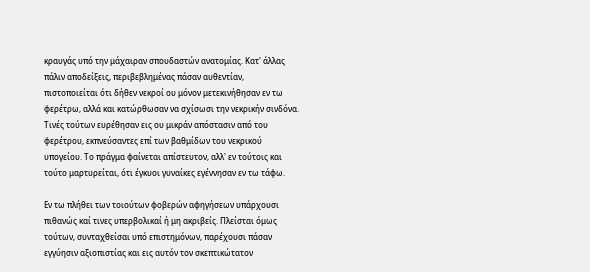κραυγάς υπό την μάχαιραν σπουδαστών ανατομίας. Κατ' άλλας πάλιν αποδείξεις, περιβεβλημένας πάσαν αυθεντίαν, πιστοποιείται ότι δήθεν νεκροί ου μόνον μετεκινήθησαν εν τω φερέτρω, αλλά και κατώρθωσαν να σχίσωσι την νεκρικήν σινδόνα. Τινές τούτων ευρέθησαν εις ου μικράν απόστασιν από του φερέτρου, εκπνεύσαντες επί των βαθμίδων του νεκρικού υπογείου. Το πράγμα φαίνεται απίστευτον, αλλ' εν τούτοις και τούτο μαρτυρείται, ότι έγκυοι γυναίκες εγέννησαν εν τω τάφω.

Εν τω πλήθει των τοιούτων φοβερών αφηγήσεων υπάρχουσι πιθανώς καί τινες υπερβολικαί ή μη ακριβείς. Πλείσται όμως τούτων, συνταχθείσαι υπό επιστημόνων, παρέχουσι πάσαν εγγύησιν αξιοπιστίας και εις αυτόν τον σκεπτικώτατον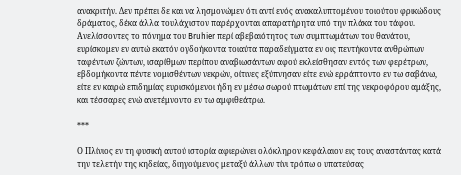ανακριτήν. Δεν πρέπει δε και να λησμονώμεν ότι αντί ενός ανακαλυπτομένου τοιούτου φρικώδους δράματος, δέκα άλλα τουλάχιστον παρέρχονται απαρατήρητα υπό την πλάκα του τάφου. Ανελίσσοντες το πόνημα του Bruhier περί αβεβαιότητος των συμπτωμάτων του θανάτου, ευρίσκομεν εν αυτώ εκατόν ογδοήκοντα τοιαύτα παραδείγματα εν οις πεντήκοντα ανθρώπων ταφέντων ζώντων, ισαρίθμων περίπου αναβιωσάντων αφού εκλείσθησαν εντός των φερέτρων, εβδομήκοντα πέντε νομισθέντων νεκρών, οίτινες εξύπνησαν είτε ενώ ερράπτοντο εν τω σαβάνω, είτε εν καιρώ επιδημίας ευρισκόμενοι ήδη εν μέσω σωρού πτωμάτων επί της νεκροφόρου αμάξης, και τέσσαρες ενώ ανετέμνοντο εν τω αμφιθεάτρω.

***

Ο Πλίνιος εν τη φυσική αυτού ιστορία αφιερώνει ολόκληρον κεφάλαιον εις τους αναστάντας κατά την τελετήν της κηδείας, διηγούμενος μεταξύ άλλων τίνι τρόπω ο υπατεύσας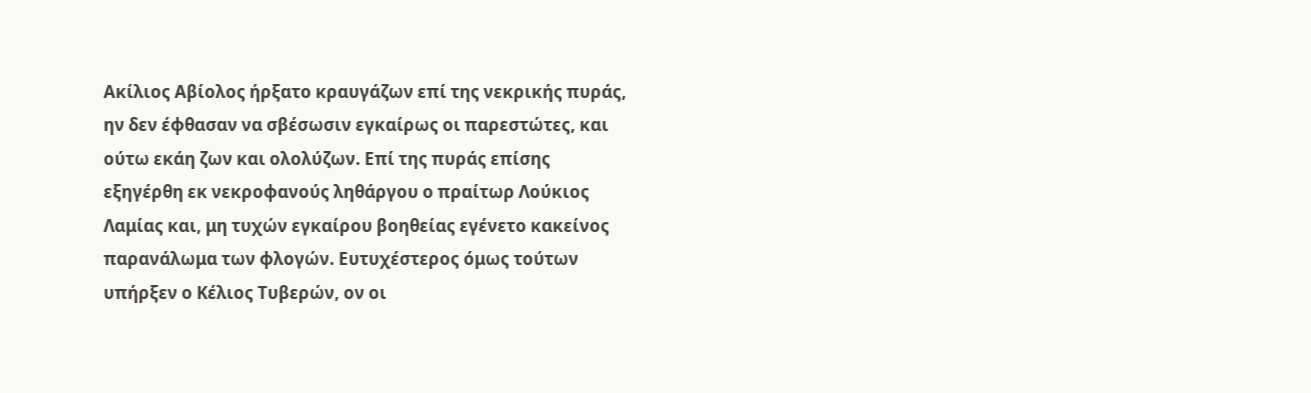Ακίλιος Αβίολος ήρξατο κραυγάζων επί της νεκρικής πυράς, ην δεν έφθασαν να σβέσωσιν εγκαίρως οι παρεστώτες, και ούτω εκάη ζων και ολολύζων. Επί της πυράς επίσης εξηγέρθη εκ νεκροφανούς ληθάργου ο πραίτωρ Λούκιος Λαμίας και, μη τυχών εγκαίρου βοηθείας εγένετο κακείνος παρανάλωμα των φλογών. Ευτυχέστερος όμως τούτων υπήρξεν ο Κέλιος Τυβερών, ον οι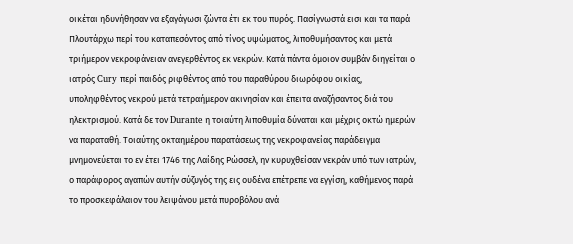οικέται ηδυνήθησαν να εξαγάγωσι ζώντα έτι εκ του πυρός. Πασίγνωστά εισι και τα παρά Πλουτάρχω περί του καταπεσόντος από τίνος υψώματος, λιποθυμήσαντος και μετά τριήμερον νεκροφάνειαν ανεγερθέντος εκ νεκρών. Κατά πάντα όμοιον συμβάν διηγείται ο ιατρός Cury περί παιδός ριφθέντος από του παραθύρου διωρόφου οικίας, υποληφθέντος νεκρού μετά τετραήμερον ακινησίαν και έπειτα αναζήσαντος διά του ηλεκτρισμού. Κατά δε τον Durante η τοιαύτη λιποθυμία δύναται και μέχρις οκτώ ημερών να παραταθή. Τοιαύτης οκταημέρου παρατάσεως της νεκροφανείας παράδειγμα μνημονεύεται το εν έτει 1746 της Λαίδης Ρώσσελ, ην κυρυχθείσαν νεκράν υπό των ιατρών, ο παράφορος αγαπών αυτήν σύζυγός της εις ουδένα επέτρεπε να εγγίση, καθήμενος παρά το προσκεφάλαιον του λειψάνου μετά πυροβόλου ανά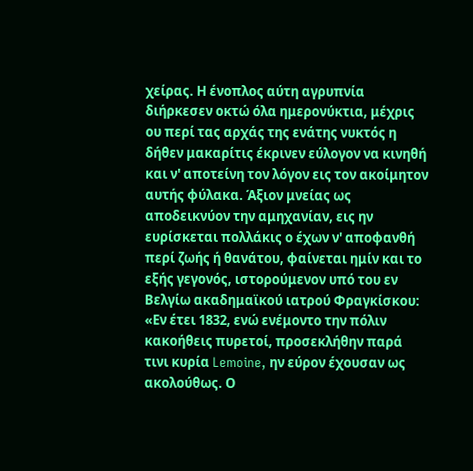χείρας. Η ένοπλος αύτη αγρυπνία διήρκεσεν οκτώ όλα ημερονύκτια, μέχρις ου περί τας αρχάς της ενάτης νυκτός η δήθεν μακαρίτις έκρινεν εύλογον να κινηθή και ν' αποτείνη τον λόγον εις τον ακοίμητον αυτής φύλακα. Άξιον μνείας ως αποδεικνύον την αμηχανίαν, εις ην ευρίσκεται πολλάκις ο έχων ν' αποφανθή περί ζωής ή θανάτου, φαίνεται ημίν και το εξής γεγονός, ιστορούμενον υπό του εν Βελγίω ακαδημαϊκού ιατρού Φραγκίσκου: «Εν έτει 1832, ενώ ενέμοντο την πόλιν κακοήθεις πυρετοί, προσεκλήθην παρά τινι κυρία Lemoine, ην εύρον έχουσαν ως ακολούθως. Ο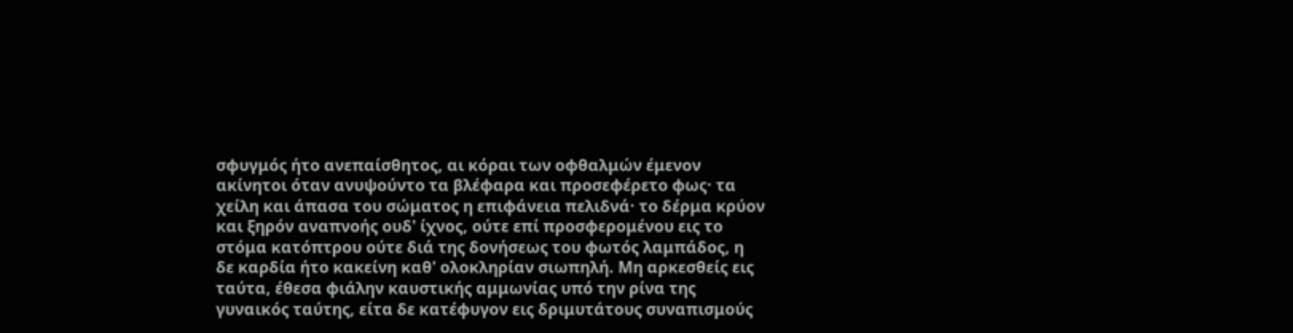σφυγμός ήτο ανεπαίσθητος, αι κόραι των οφθαλμών έμενον ακίνητοι όταν ανυψούντο τα βλέφαρα και προσεφέρετο φως· τα χείλη και άπασα του σώματος η επιφάνεια πελιδνά· το δέρμα κρύον και ξηρόν αναπνοής ουδ' ίχνος, ούτε επί προσφερομένου εις το στόμα κατόπτρου ούτε διά της δονήσεως του φωτός λαμπάδος, η δε καρδία ήτο κακείνη καθ' ολοκληρίαν σιωπηλή. Μη αρκεσθείς εις ταύτα, έθεσα φιάλην καυστικής αμμωνίας υπό την ρίνα της γυναικός ταύτης, είτα δε κατέφυγον εις δριμυτάτους συναπισμούς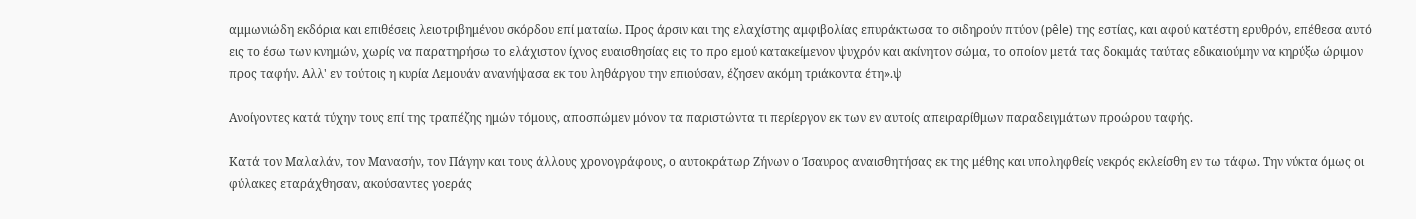αμμωνιώδη εκδόρια και επιθέσεις λειοτριβημένου σκόρδου επί ματαίω. Προς άρσιν και της ελαχίστης αμφιβολίας επυράκτωσα το σιδηρούν πτύον (pêle) της εστίας, και αφού κατέστη ερυθρόν, επέθεσα αυτό εις το έσω των κνημών, χωρίς να παρατηρήσω το ελάχιστον ίχνος ευαισθησίας εις το προ εμού κατακείμενον ψυχρόν και ακίνητον σώμα, το οποίον μετά τας δοκιμάς ταύτας εδικαιούμην να κηρύξω ώριμον προς ταφήν. Αλλ' εν τούτοις η κυρία Λεμουάν ανανήψασα εκ του ληθάργου την επιούσαν, έζησεν ακόμη τριάκοντα έτη».ψ

Ανοίγοντες κατά τύχην τους επί της τραπέζης ημών τόμους, αποσπώμεν μόνον τα παριστώντα τι περίεργον εκ των εν αυτοίς απειραρίθμων παραδειγμάτων προώρου ταφής.

Κατά τον Μαλαλάν, τον Μανασήν, τον Πάγην και τους άλλους χρονογράφους, ο αυτοκράτωρ Ζήνων ο Ίσαυρος αναισθητήσας εκ της μέθης και υποληφθείς νεκρός εκλείσθη εν τω τάφω. Την νύκτα όμως οι φύλακες εταράχθησαν, ακούσαντες γοεράς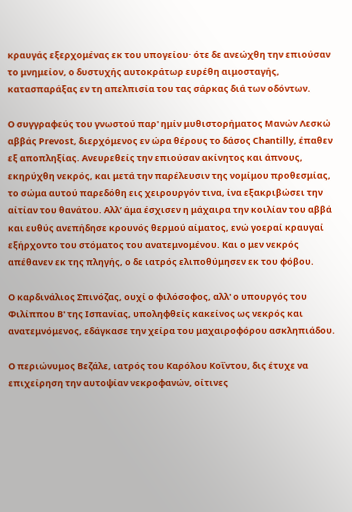κραυγάς εξερχομένας εκ του υπογείου· ότε δε ανεώχθη την επιούσαν το μνημείον, ο δυστυχής αυτοκράτωρ ευρέθη αιμοσταγής, κατασπαράξας εν τη απελπισία του τας σάρκας διά των οδόντων.

Ο συγγραφεύς του γνωστού παρ' ημίν μυθιστορήματος Μανών Λεσκώ αββάς Prevost, διερχόμενος εν ώρα θέρους το δάσος Chantilly, έπαθεν εξ αποπληξίας. Ανευρεθείς την επιούσαν ακίνητος και άπνους, εκηρύχθη νεκρός, και μετά την παρέλευσιν της νομίμου προθεσμίας, το σώμα αυτού παρεδόθη εις χειρουργόν τινα, ίνα εξακριβώσει την αίτίαν του θανάτου. Αλλ’ άμα έσχισεν η μάχαιρα την κοιλίαν του αββά και ευθύς ανεπήδησε κρουνός θερμού αίματος, ενώ γοεραί κραυγαί εξήρχοντο του στόματος του ανατεμνομένου. Και ο μεν νεκρός απέθανεν εκ της πληγής, ο δε ιατρός ελιποθύμησεν εκ του φόβου.

Ο καρδινάλιος Σπινόζας, ουχί ο φιλόσοφος, αλλ' ο υπουργός του Φιλίππου Β' της Ισπανίας, υποληφθείς κακείνος ως νεκρός και ανατεμνόμενος, εδάγκασε την χείρα του μαχαιροφόρου ασκληπιάδου.

Ο περιώνυμος Βεζάλε, ιατρός του Καρόλου Κοΐντου, δις έτυχε να επιχείρηση την αυτοψίαν νεκροφανών, οίτινες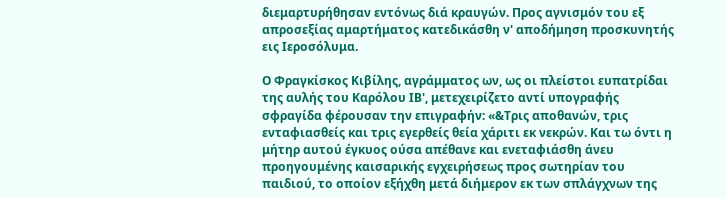διεμαρτυρήθησαν εντόνως διά κραυγών. Προς αγνισμόν του εξ απροσεξίας αμαρτήματος κατεδικάσθη ν' αποδήμηση προσκυνητής εις Ιεροσόλυμα.

Ο Φραγκίσκος Κιβίλης, αγράμματος ων, ως οι πλείστοι ευπατρίδαι της αυλής του Καρόλου ΙΒ', μετεχειρίζετο αντί υπογραφής σφραγίδα φέρουσαν την επιγραφήν: «&Τρις αποθανών, τρις ενταφιασθείς και τρις εγερθείς θεία χάριτι εκ νεκρών. Και τω όντι η μήτηρ αυτού έγκυος ούσα απέθανε και ενεταφιάσθη άνευ προηγουμένης καισαρικής εγχειρήσεως προς σωτηρίαν του παιδιού, το οποίον εξήχθη μετά διήμερον εκ των σπλάγχνων της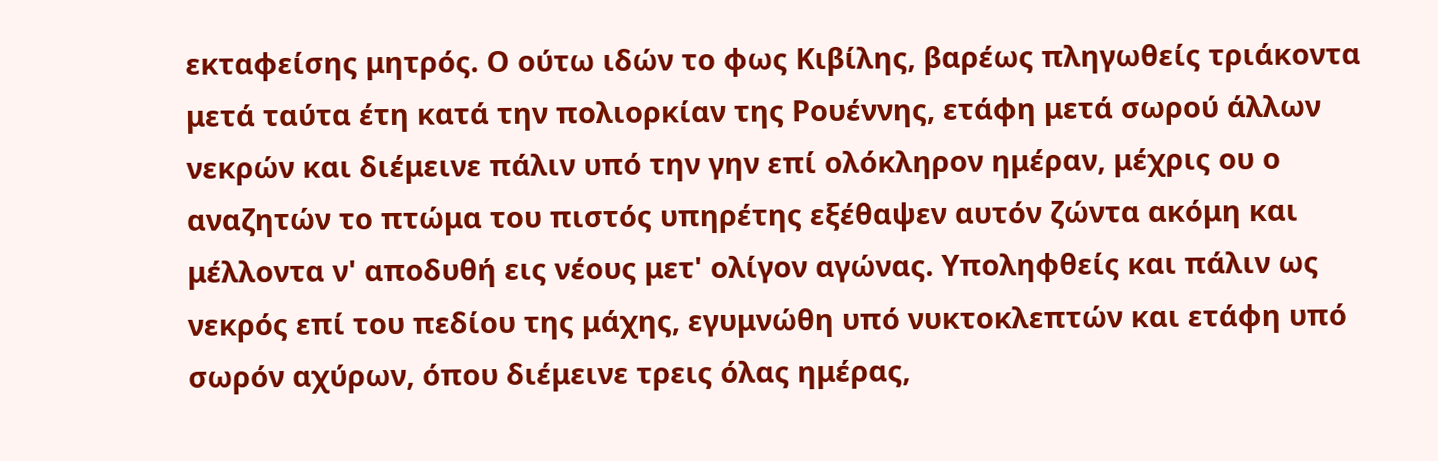εκταφείσης μητρός. Ο ούτω ιδών το φως Κιβίλης, βαρέως πληγωθείς τριάκοντα μετά ταύτα έτη κατά την πολιορκίαν της Ρουέννης, ετάφη μετά σωρού άλλων νεκρών και διέμεινε πάλιν υπό την γην επί ολόκληρον ημέραν, μέχρις ου ο αναζητών το πτώμα του πιστός υπηρέτης εξέθαψεν αυτόν ζώντα ακόμη και μέλλοντα ν' αποδυθή εις νέους μετ' ολίγον αγώνας. Υποληφθείς και πάλιν ως νεκρός επί του πεδίου της μάχης, εγυμνώθη υπό νυκτοκλεπτών και ετάφη υπό σωρόν αχύρων, όπου διέμεινε τρεις όλας ημέρας,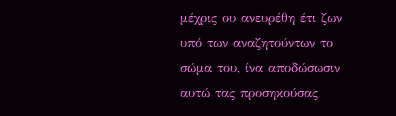μέχρις ου ανευρέθη έτι ζων υπό των αναζητούντων το σώμα του, ίνα αποδώσωσιν αυτώ τας προσηκούσας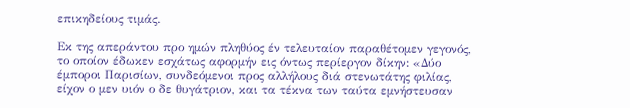επικηδείους τιμάς.

Εκ της απεράντου προ ημών πληθύος έν τελευταίον παραθέτομεν γεγονός, το οποίον έδωκεν εσχάτως αφορμήν εις όντως περίεργον δίκην: «Δύο έμποροι Παρισίων, συνδεόμενοι προς αλλήλους διά στενωτάτης φιλίας, είχον ο μεν υιόν ο δε θυγάτριον, και τα τέκνα των ταύτα εμνήστευσαν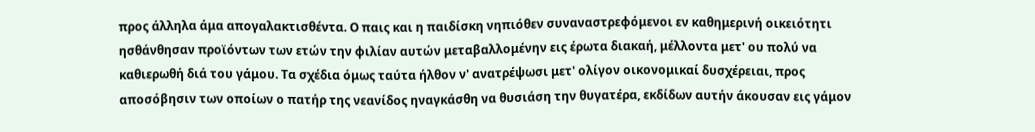προς άλληλα άμα απογαλακτισθέντα. Ο παις και η παιδίσκη νηπιόθεν συναναστρεφόμενοι εν καθημερινή οικειότητι ησθάνθησαν προϊόντων των ετών την φιλίαν αυτών μεταβαλλομένην εις έρωτα διακαή, μέλλοντα μετ' ου πολύ να καθιερωθή διά του γάμου. Τα σχέδια όμως ταύτα ήλθον ν' ανατρέψωσι μετ' ολίγον οικονομικαί δυσχέρειαι, προς αποσόβησιν των οποίων ο πατήρ της νεανίδος ηναγκάσθη να θυσιάση την θυγατέρα, εκδίδων αυτήν άκουσαν εις γάμον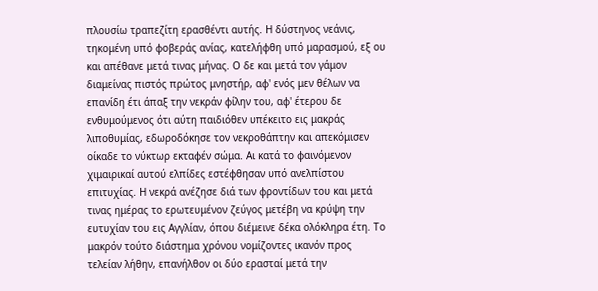πλουσίω τραπεζίτη ερασθέντι αυτής. Η δύστηνος νεάνις, τηκομένη υπό φοβεράς ανίας, κατελήφθη υπό μαρασμού, εξ ου και απέθανε μετά τινας μήνας. Ο δε και μετά τον γάμον διαμείνας πιστός πρώτος μνηστήρ, αφ' ενός μεν θέλων να επανίδη έτι άπαξ την νεκράν φίλην του, αφ' έτερου δε ενθυμούμενος ότι αύτη παιδιόθεν υπέκειτο εις μακράς λιποθυμίας, εδωροδόκησε τον νεκροθάπτην και απεκόμισεν οίκαδε το νύκτωρ εκταφέν σώμα. Αι κατά το φαινόμενον χιμαιρικαί αυτού ελπίδες εστέφθησαν υπό ανελπίστου επιτυχίας. Η νεκρά ανέζησε διά των φροντίδων του και μετά τινας ημέρας το ερωτευμένον ζεύγος μετέβη να κρύψη την ευτυχίαν του εις Αγγλίαν, όπου διέμεινε δέκα ολόκληρα έτη. Το μακρόν τούτο διάστημα χρόνου νομίζοντες ικανόν προς τελείαν λήθην, επανήλθον οι δύο ερασταί μετά την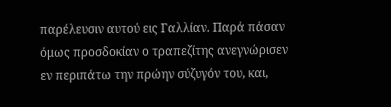παρέλευσιν αυτού εις Γαλλίαν. Παρά πάσαν όμως προσδοκίαν ο τραπεζίτης ανεγνώρισεν εν περιπάτω την πρώην σύζυγόν του, και,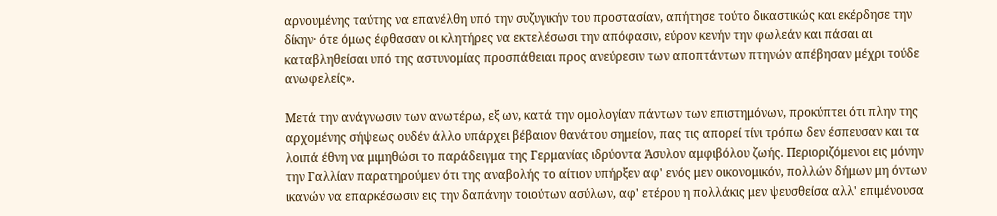αρνουμένης ταύτης να επανέλθη υπό την συζυγικήν του προστασίαν, απήτησε τούτο δικαστικώς και εκέρδησε την δίκην· ότε όμως έφθασαν οι κλητήρες να εκτελέσωσι την απόφασιν, εύρον κενήν την φωλεάν και πάσαι αι καταβληθείσαι υπό της αστυνομίας προσπάθειαι προς ανεύρεσιν των αποπτάντων πτηνών απέβησαν μέχρι τούδε ανωφελείς».

Μετά την ανάγνωσιν των ανωτέρω, εξ ων, κατά την ομολογίαν πάντων των επιστημόνων, προκύπτει ότι πλην της αρχομένης σήψεως ουδέν άλλο υπάρχει βέβαιον θανάτου σημείον, πας τις απορεί τίνι τρόπω δεν έσπευσαν και τα λοιπά έθνη να μιμηθώσι το παράδειγμα της Γερμανίας ιδρύοντα Άσυλον αμφιβόλου ζωής. Περιοριζόμενοι εις μόνην την Γαλλίαν παρατηρούμεν ότι της αναβολής το αίτιον υπήρξεν αφ' ενός μεν οικονομικόν, πολλών δήμων μη όντων ικανών να επαρκέσωσιν εις την δαπάνην τοιούτων ασύλων, αφ' ετέρου η πολλάκις μεν ψευσθείσα αλλ' επιμένουσα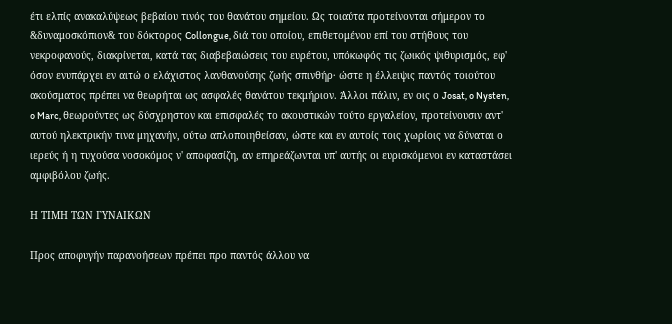έτι ελπίς ανακαλύψεως βεβαίου τινός του θανάτου σημείου. Ως τοιαύτα προτείνονται σήμερον το &δυναμοσκόπιον& του δόκτορος Collongue, διά του οποίου, επιθετομένου επί του στήθους του νεκροφανούς, διακρίνεται, κατά τας διαβεβαιώσεις του ευρέτου, υπόκωφός τις ζωικός ψιθυρισμός, εφ' όσον ενυπάρχει εν αιτώ ο ελάχιστος λανθανούσης ζωής σπινθήρ· ώστε η έλλειψις παντός τοιούτου ακούσματος πρέπει να θεωρήται ως ασφαλές θανάτου τεκμήριον. Άλλοι πάλιν, εν οις ο Josat, o Nysten, o Marc, θεωρούντες ως δύσχρηστον και επισφαλές το ακουστικών τούτο εργαλείον, προτείνουσιν αντ' αυτού ηλεκτρικήν τινα μηχανήν, ούτω απλοποιηθείσαν, ώστε και εν αυτοίς τοις χωρίοις να δύναται ο ιερεύς ή η τυχούσα νοσοκόμος ν' αποφασίζη, αν επηρεάζωνται υπ' αυτής οι ευρισκόμενοι εν καταστάσει αμφιβόλου ζωής.

Η ΤΙΜΗ ΤΩΝ ΓΥΝΑIΚΩΝ

Προς αποφυγήν παρανοήσεων πρέπει προ παντός άλλου να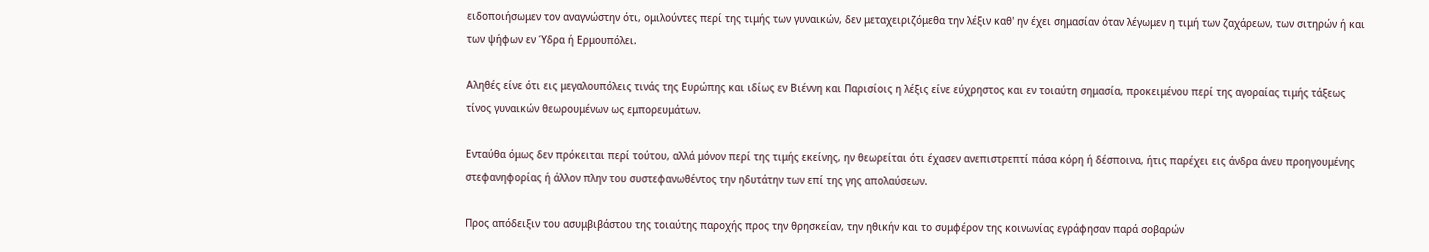ειδοποιήσωμεν τον αναγνώστην ότι, ομιλούντες περί της τιμής των γυναικών, δεν μεταχειριζόμεθα την λέξιν καθ' ην έχει σημασίαν όταν λέγωμεν η τιμή των ζαχάρεων, των σιτηρών ή και των ψήφων εν Ύδρα ή Ερμουπόλει.

Αληθές είνε ότι εις μεγαλουπόλεις τινάς της Ευρώπης και ιδίως εν Βιέννη και Παρισίοις η λέξις είνε εύχρηστος και εν τοιαύτη σημασία, προκειμένου περί της αγοραίας τιμής τάξεως τίνος γυναικών θεωρουμένων ως εμπορευμάτων.

Ενταύθα όμως δεν πρόκειται περί τούτου, αλλά μόνον περί της τιμής εκείνης, ην θεωρείται ότι έχασεν ανεπιστρεπτί πάσα κόρη ή δέσποινα, ήτις παρέχει εις άνδρα άνευ προηγουμένης στεφανηφορίας ή άλλον πλην του συστεφανωθέντος την ηδυτάτην των επί της γης απολαύσεων.

Προς απόδειξιν του ασυμβιβάστου της τοιαύτης παροχής προς την θρησκείαν, την ηθικήν και το συμφέρον της κοινωνίας εγράφησαν παρά σοβαρών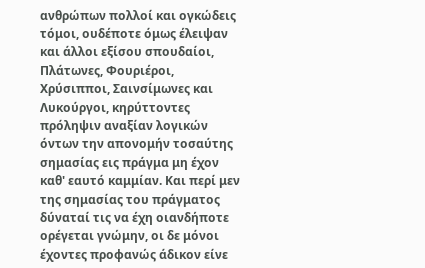ανθρώπων πολλοί και ογκώδεις τόμοι, ουδέποτε όμως έλειψαν και άλλοι εξίσου σπουδαίοι, Πλάτωνες, Φουριέροι, Χρύσιπποι, Σαινσίμωνες και Λυκούργοι, κηρύττοντες πρόληψιν αναξίαν λογικών όντων την απονομήν τοσαύτης σημασίας εις πράγμα μη έχον καθ' εαυτό καμμίαν. Και περί μεν της σημασίας του πράγματος δύναταί τις να έχη οιανδήποτε ορέγεται γνώμην, οι δε μόνοι έχοντες προφανώς άδικον είνε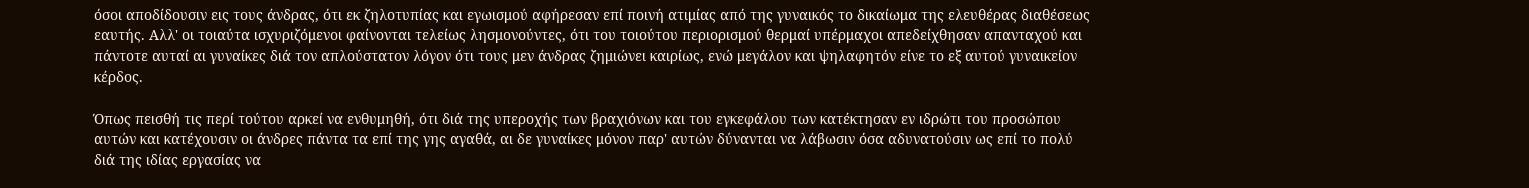όσοι αποδίδουσιν εις τους άνδρας, ότι εκ ζηλοτυπίας και εγωισμού αφήρεσαν επί ποινή ατιμίας από της γυναικός το δικαίωμα της ελευθέρας διαθέσεως εαυτής. Αλλ' οι τοιαύτα ισχυριζόμενοι φαίνονται τελείως λησμονούντες, ότι του τοιούτου περιορισμού θερμαί υπέρμαχοι απεδείχθησαν απανταχού και πάντοτε αυταί αι γυναίκες διά τον απλούστατον λόγον ότι τους μεν άνδρας ζημιώνει καιρίως, ενώ μεγάλον και ψηλαφητόν είνε το εξ αυτού γυναικείον κέρδος.

Όπως πεισθή τις περί τούτου αρκεί να ενθυμηθή, ότι διά της υπεροχής των βραχιόνων και του εγκεφάλου των κατέκτησαν εν ιδρώτι του προσώπου αυτών και κατέχουσιν οι άνδρες πάντα τα επί της γης αγαθά, αι δε γυναίκες μόνον παρ' αυτών δύνανται να λάβωσιν όσα αδυνατούσιν ως επί το πολύ διά της ιδίας εργασίας να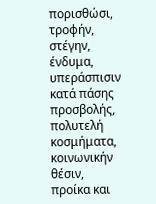πορισθώσι, τροφήν, στέγην, ένδυμα, υπεράσπισιν κατά πάσης προσβολής, πολυτελή κοσμήματα, κοινωνικήν θέσιν, προίκα και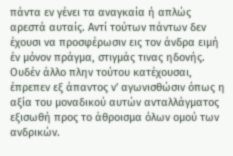πάντα εν γένει τα αναγκαία ή απλώς αρεστά αυταίς. Αντί τούτων πάντων δεν έχουσι να προσφέρωσιν εις τον άνδρα ειμή έν μόνον πράγμα, στιγμάς τινας ηδονής. Ουδέν άλλο πλην τούτου κατέχουσαι, έπρεπεν εξ άπαντος ν' αγωνισθώσιν όπως η αξία του μοναδικού αυτών ανταλλάγματος εξισωθή προς το άθροισμα όλων ομού των ανδρικών.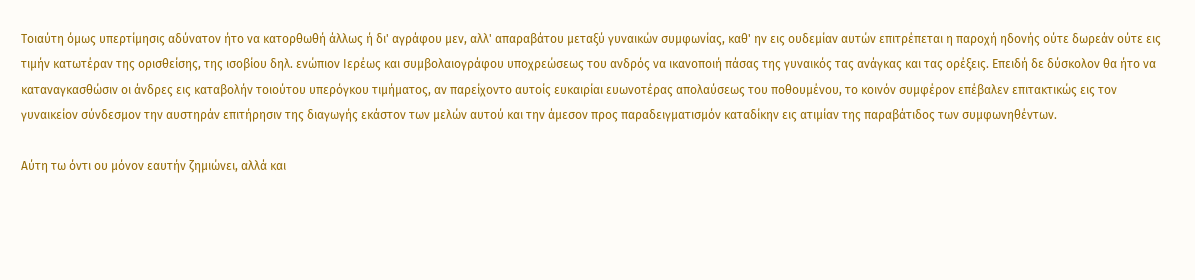Τοιαύτη όμως υπερτίμησις αδύνατον ήτο να κατορθωθή άλλως ή δι' αγράφου μεν, αλλ' απαραβάτου μεταξύ γυναικών συμφωνίας, καθ' ην εις ουδεμίαν αυτών επιτρέπεται η παροχή ηδονής ούτε δωρεάν ούτε εις τιμήν κατωτέραν της ορισθείσης, της ισοβίου δηλ. ενώπιον Ιερέως και συμβολαιογράφου υποχρεώσεως του ανδρός να ικανοποιή πάσας της γυναικός τας ανάγκας και τας ορέξεις. Επειδή δε δύσκολον θα ήτο να καταναγκασθώσιν οι άνδρες εις καταβολήν τοιούτου υπερόγκου τιμήματος, αν παρείχοντο αυτοίς ευκαιρίαι ευωνοτέρας απολαύσεως του ποθουμένου, το κοινόν συμφέρον επέβαλεν επιτακτικώς εις τον γυναικείον σύνδεσμον την αυστηράν επιτήρησιν της διαγωγής εκάστον των μελών αυτού και την άμεσον προς παραδειγματισμόν καταδίκην εις ατιμίαν της παραβάτιδος των συμφωνηθέντων.

Αύτη τω όντι ου μόνον εαυτήν ζημιώνει, αλλά και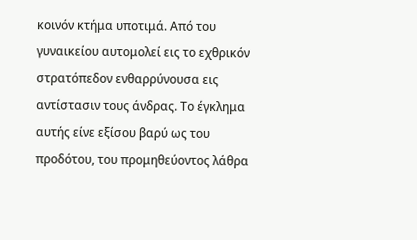κοινόν κτήμα υποτιμά. Από του γυναικείου αυτομολεί εις το εχθρικόν στρατόπεδον ενθαρρύνουσα εις αντίστασιν τους άνδρας. Το έγκλημα αυτής είνε εξίσου βαρύ ως του προδότου, του προμηθεύοντος λάθρα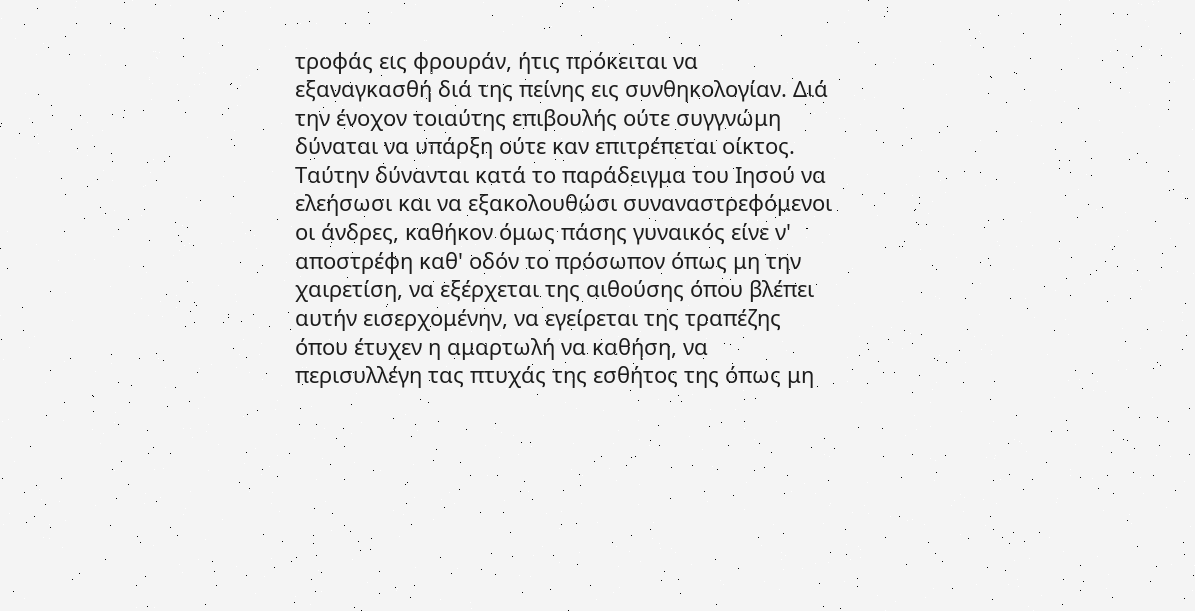τροφάς εις φρουράν, ήτις πρόκειται να εξαναγκασθή διά της πείνης εις συνθηκολογίαν. Διά την ένοχον τοιαύτης επιβουλής ούτε συγγνώμη δύναται να υπάρξη ούτε καν επιτρέπεται οίκτος. Ταύτην δύνανται κατά το παράδειγμα του Ιησού να ελεήσωσι και να εξακολουθώσι συναναστρεφόμενοι οι άνδρες, καθήκον όμως πάσης γυναικός είνε ν' αποστρέφη καθ' οδόν το πρόσωπον όπως μη την χαιρετίση, να εξέρχεται της αιθούσης όπου βλέπει αυτήν εισερχομένην, να εγείρεται της τραπέζης όπου έτυχεν η αμαρτωλή να καθήση, να περισυλλέγη τας πτυχάς της εσθήτος της όπως μη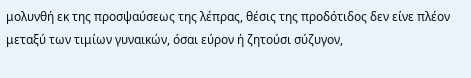μολυνθή εκ της προσψαύσεως της λέπρας, θέσις της προδότιδος δεν είνε πλέον μεταξύ των τιμίων γυναικών, όσαι εύρον ή ζητούσι σύζυγον,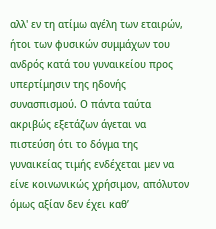αλλ' εν τη ατίμω αγέλη των εταιρών, ήτοι των φυσικών συμμάχων του ανδρός κατά του γυναικείου προς υπερτίμησιν της ηδονής συνασπισμού. Ο πάντα ταύτα ακριβώς εξετάζων άγεται να πιστεύση ότι το δόγμα της γυναικείας τιμής ενδέχεται μεν να είνε κοινωνικώς χρήσιμον, απόλυτον όμως αξίαν δεν έχει καθ’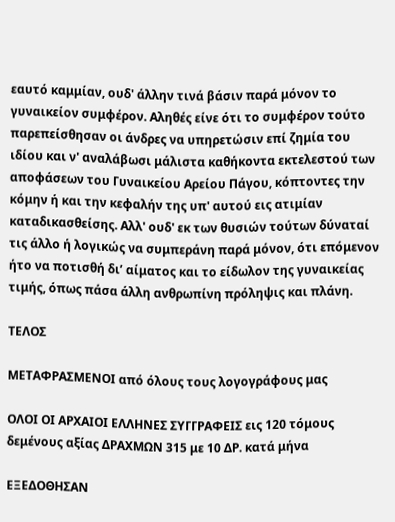εαυτό καμμίαν, ουδ' άλλην τινά βάσιν παρά μόνον το γυναικείον συμφέρον. Αληθές είνε ότι το συμφέρον τούτο παρεπείσθησαν οι άνδρες να υπηρετώσιν επί ζημία του ιδίου και ν' αναλάβωσι μάλιστα καθήκοντα εκτελεστού των αποφάσεων του Γυναικείου Αρείου Πάγου, κόπτοντες την κόμην ή και την κεφαλήν της υπ' αυτού εις ατιμίαν καταδικασθείσης. Αλλ' ουδ' εκ των θυσιών τούτων δύναταί τις άλλο ή λογικώς να συμπεράνη παρά μόνον, ότι επόμενον ήτο να ποτισθή δι’ αίματος και το είδωλον της γυναικείας τιμής, όπως πάσα άλλη ανθρωπίνη πρόληψις και πλάνη.

ΤΕΛΟΣ

ΜΕΤΑΦΡΑΣΜΕΝΟΙ από όλους τους λογογράφους μας

ΟΛΟΙ ΟΙ ΑΡΧΑΙΟΙ ΕΛΛΗΝΕΣ ΣΥΓΓΡΑΦΕΙΣ εις 120 τόμους δεμένους αξίας ΔΡΑΧΜΩΝ 315 με 10 ΔΡ. κατά μήνα

ΕΞΕΔΟΘΗΣΑΝ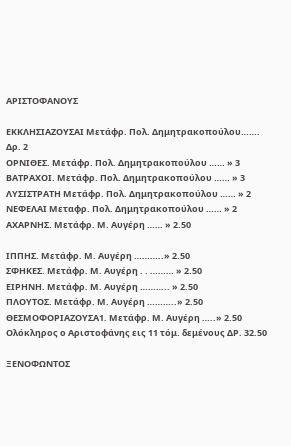ΑΡΙΣΤΟΦΑΝΟΥΣ

ΕΚΚΛΗΣΙΑΖΟΥΣΑΙ Μετάφρ. Πολ. Δημητρακοπούλου……. Δρ. 2
ΟΡΝΙΘΕΣ. Μετάφρ. Πολ. Δημητρακοπούλου …… » 3
ΒΑΤΡΑΧΟΙ. Μετάφρ. Πολ. Δημητρακοπούλου …… » 3
ΛΥΣΙΣΤΡΑΤΗ Μετάφρ. Πολ. Δημητρακοπούλου …… » 2
ΝΕΦΕΛΑΙ Μεταφρ. Πολ. Δημητρακοπούλου …… » 2
ΑΧΑΡΝΗΣ. Μετάφρ. Μ. Αυγέρη …… » 2.50

ΙΠΠΗΣ. Μετάφρ. Μ. Αυγέρη ………..» 2.50
ΣΦΗΚΕΣ. Μετάφρ. Μ. Αυγέρη . . ……… » 2.50
ΕΙΡΗΝΗ. Μετάφρ. Μ. Αυγέρη ……….. » 2.50
ΠΛΟΥΤΟΣ. Μετάφρ. Μ. Αυγέρη ………..» 2.50
ΘΕΣΜΟΦΟΡΙΑΖΟΥΣΑ1. Μετάφρ. Μ. Αυγέρη …..» 2.50
Ολόκληρος ο Αριστοφάνης εις 11 τόμ. δεμένους ΔΡ. 32.50

ΞΕΝΟΦΩΝΤΟΣ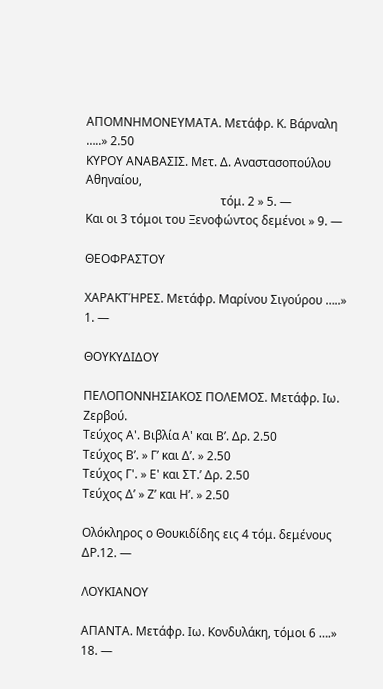ΑΠΟΜΝΗΜΟΝΕΥΜΑΤΑ. Μετάφρ. Κ. Βάρναλη …..» 2.50
ΚΥΡΟΥ ΑΝΑΒΑΣΙΣ. Μετ. Δ. Αναστασοπούλου Αθηναίου,
                                             τόμ. 2 » 5. —
Και οι 3 τόμοι του Ξενοφώντος δεμένοι » 9. —

ΘΕΟΦΡΑΣΤΟΥ

ΧΑΡΑΚΤΉΡΕΣ. Μετάφρ. Μαρίνου Σιγούρου …..» 1. —

ΘΟΥΚΥΔΙΔΟΥ

ΠΕΛΟΠΟΝΝΗΣΙΑΚΟΣ ΠΟΛΕΜΟΣ. Μετάφρ. Ιω. Ζερβού.
Τεύχος Α'. Βιβλία Α' και Β’. Δρ. 2.50
Τεύχος Β’. » Γ’ και Δ’. » 2.50
Τεύχος Γ'. » Ε' και ΣΤ.’ Δρ. 2.50
Τεύχος Δ’ » Ζ’ και Η’. » 2.50

Ολόκληρος ο Θουκιδίδης εις 4 τόμ. δεμένους ΔΡ.12. —

ΛΟΥΚΙΑΝΟΥ

ΑΠΑΝΤΑ. Μετάφρ. Ιω. Κονδυλάκη, τόμοι 6 ….» 18. —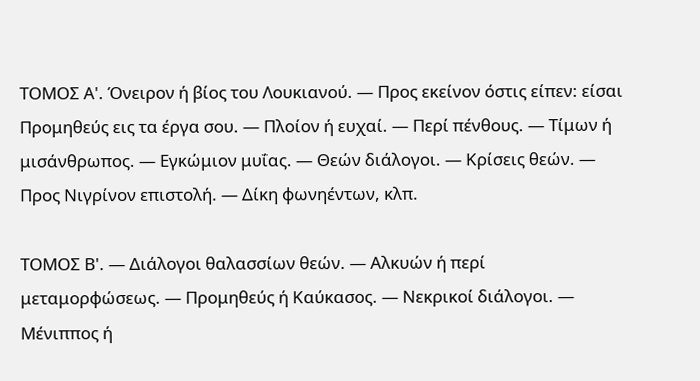ΤΟΜΟΣ Α'. Όνειρον ή βίος του Λουκιανού. — Προς εκείνον όστις είπεν: είσαι Προμηθεύς εις τα έργα σου. — Πλοίον ή ευχαί. — Περί πένθους. — Τίμων ή μισάνθρωπος. — Εγκώμιον μυΐας. — Θεών διάλογοι. — Κρίσεις θεών. — Προς Νιγρίνον επιστολή. — Δίκη φωνηέντων, κλπ.

ΤΟΜΟΣ Β'. — Διάλογοι θαλασσίων θεών. — Αλκυών ή περί μεταμορφώσεως. — Προμηθεύς ή Καύκασος. — Νεκρικοί διάλογοι. — Μένιππος ή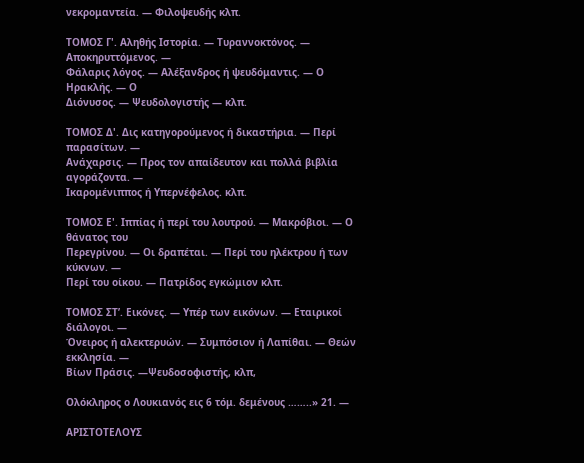νεκρομαντεία. — Φιλοψευδής κλπ.

ΤΟΜΟΣ Γ'. Αληθής Ιστορία. — Τυραννοκτόνος. — Αποκηρυττόμενος. —
Φάλαρις λόγος. — Αλέξανδρος ή ψευδόμαντις. — Ο Ηρακλής. — Ο
Διόνυσος. — Ψευδολογιστής — κλπ.

ΤΟΜΟΣ Δ'. Δις κατηγορούμενος ή δικαστήρια. — Περί παρασίτων. —
Ανάχαρσις. — Προς τον απαίδευτον και πολλά βιβλία αγοράζοντα. —
Ικαρομένιππος ή Υπερνέφελος. κλπ.

ΤΟΜΟΣ Ε'. Ιππίας ή περί του λουτρού. — Μακρόβιοι. — Ο θάνατος του
Περεγρίνου. — Οι δραπέται. — Περί του ηλέκτρου ή των κύκνων. —
Περί του οίκου. — Πατρίδος εγκώμιον κλπ.

ΤΟΜΟΣ ΣΤ’. Εικόνες. — Υπέρ των εικόνων. — Εταιρικοί διάλογοι. —
Όνειρος ή αλεκτερυών. — Συμπόσιον ή Λαπίθαι. — Θεών εκκλησία. —
Βίων Πράσις. —Ψευδοσοφιστής, κλπ,

Ολόκληρος ο Λουκιανός εις 6 τόμ. δεμένους ……..» 21. —

ΑΡΙΣΤΟΤΕΛΟΥΣ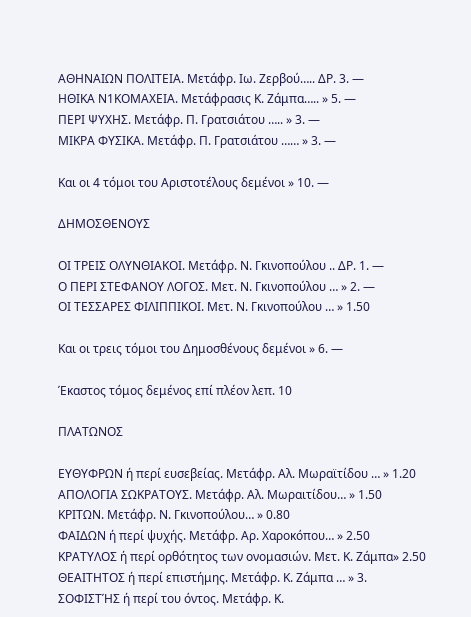ΑΘΗΝΑΙΩΝ ΠΟΛΙΤΕΙΑ. Μετάφρ. Ιω. Ζερβού….. ΔΡ. 3. —
ΗΘΙΚΑ Ν1ΚΟΜΑΧΕΙΑ. Μετάφρασις Κ. Ζάμπα….. » 5. —
ΠΕΡΙ ΨΥΧΗΣ. Μετάφρ. Π. Γρατσιάτου ….. » 3. —
ΜΙΚΡΑ ΦΥΣΙΚΑ. Μετάφρ. Π. Γρατσιάτου …… » 3. —

Και οι 4 τόμοι του Αριστοτέλους δεμένοι » 10. —

ΔΗΜΟΣΘΕΝΟΥΣ

ΟΙ ΤΡΕΙΣ ΟΛΥΝΘΙΑΚΟΙ. Μετάφρ. Ν. Γκινοπούλου .. ΔΡ. 1. —
Ο ΠΕΡΙ ΣΤΕΦΑΝΟΥ ΛΟΓΟΣ. Μετ. Ν. Γκινοπούλου … » 2. —
ΟΙ ΤΕΣΣΑΡΕΣ ΦΙΛΙΠΠΙΚΟΙ. Μετ. Ν. Γκινοπούλου … » 1.50

Και οι τρεις τόμοι του Δημοσθένους δεμένοι » 6. —

Έκαστος τόμος δεμένος επί πλέον λεπ. 10

ΠΛΑΤΩΝΟΣ

ΕΥΘΥΦΡΩΝ ή περί ευσεβείας. Μετάφρ. Αλ. Μωραϊτίδου … » 1.20
ΑΠΟΛΟΓΙΑ ΣΩΚΡΑΤΟΥΣ. Μετάφρ. Αλ. Μωραιτίδου… » 1.50
ΚΡΙΤΩΝ. Μετάφρ. Ν. Γκινοπούλου… » 0.80
ΦΑΙΔΩΝ ή περί ψυχής. Μετάφρ. Αρ. Χαροκόπου… » 2.50
ΚΡΑΤΥΛΟΣ ή περί ορθότητος των ονομασιών. Μετ. Κ. Ζάμπα» 2.50
ΘΕΑΙΤΗΤΟΣ ή περί επιστήμης. Μετάφρ. Κ. Ζάμπα … » 3.
ΣΟΦΙΣΤΉΣ ή περί του όντος. Μετάφρ. Κ.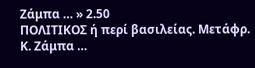Ζάμπα … » 2.50
ΠΟΛΙΤΙΚΟΣ ή περί βασιλείας. Μετάφρ. Κ. Ζάμπα …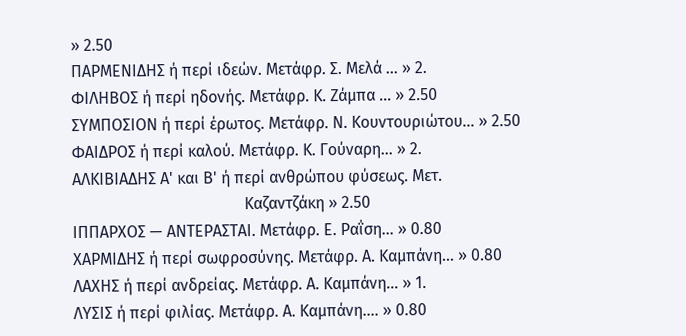» 2.50
ΠΑΡΜΕΝΙΔΗΣ ή περί ιδεών. Μετάφρ. Σ. Μελά … » 2.
ΦΙΛΗΒΟΣ ή περί ηδονής. Μετάφρ. Κ. Ζάμπα … » 2.50
ΣΥΜΠΟΣΙΟΝ ή περί έρωτος. Μετάφρ. Ν. Κουντουριώτου… » 2.50
ΦΑΙΔΡΟΣ ή περί καλού. Μετάφρ. Κ. Γούναρη… » 2.
ΑΛΚΙΒΙΑΔΗΣ Α' και Β' ή περί ανθρώπου φύσεως. Μετ.
                                           Καζαντζάκη » 2.50
ΙΠΠΑΡΧΟΣ — ΑΝΤΕΡΑΣΤΑΙ. Μετάφρ. Ε. Ραΐση… » 0.80
ΧΑΡΜΙΔΗΣ ή περί σωφροσύνης. Μετάφρ. Α. Καμπάνη… » 0.80
ΛΑΧΗΣ ή περί ανδρείας. Μετάφρ. Α. Καμπάνη… » 1.
ΛΥΣΙΣ ή περί φιλίας. Μετάφρ. Α. Καμπάνη…. » 0.80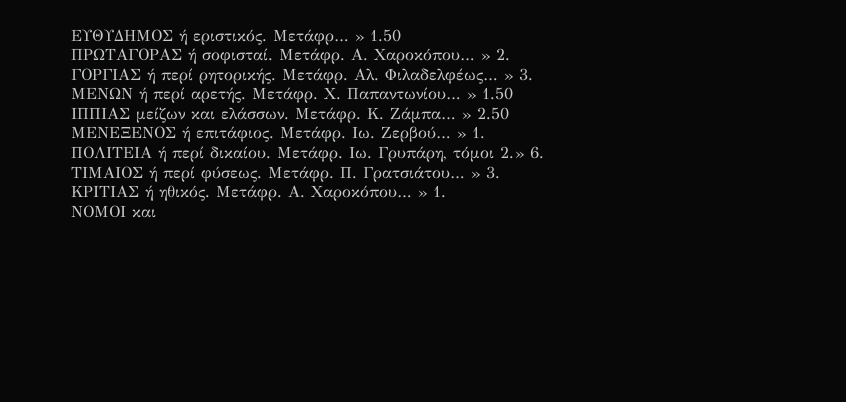ΕΥΘΥΔΗΜΟΣ ή εριστικός. Μετάφρ… » 1.50
ΠΡΩΤΑΓΟΡΑΣ ή σοφισταί. Μετάφρ. Α. Χαροκόπου… » 2.
ΓΟΡΓΙΑΣ ή περί ρητορικής. Μετάφρ. Αλ. Φιλαδελφέως… » 3.
ΜΕΝΩΝ ή περί αρετής. Μετάφρ. Χ. Παπαντωνίου… » 1.50
ΙΠΠΙΑΣ μείζων και ελάσσων. Μετάφρ. Κ. Ζάμπα… » 2.50
ΜΕΝΕΞΕΝΟΣ ή επιτάφιος. Μετάφρ. Ιω. Ζερβού… » 1.
ΠΟΛΙΤΕΙΑ ή περί δικαίου. Μετάφρ. Ιω. Γρυπάρη, τόμοι 2.» 6.
ΤΙΜΑΙΟΣ ή περί φύσεως. Μετάφρ. Π. Γρατσιάτου… » 3.
ΚΡΙΤΙΑΣ ή ηθικός. Μετάφρ. Α. Χαροκόπου… » 1.
ΝΟΜΟΙ και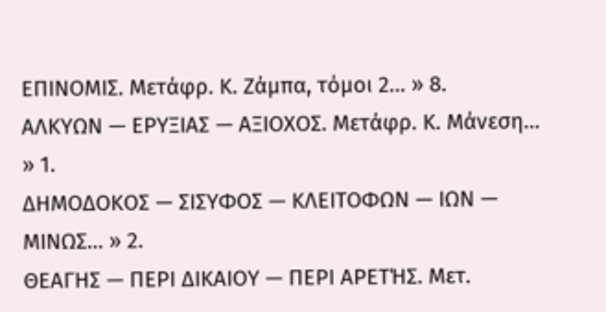ΕΠΙΝΟΜΙΣ. Μετάφρ. Κ. Ζάμπα, τόμοι 2… » 8.
ΑΛΚΥΩΝ — ΕΡΥΞΙΑΣ — ΑΞΙΟΧΟΣ. Μετάφρ. Κ. Μάνεση… » 1.
ΔΗΜΟΔΟΚΟΣ — ΣΙΣΥΦΟΣ — ΚΛΕΙΤΟΦΩΝ — ΙΩΝ — ΜΙΝΩΣ… » 2.
ΘΕΑΓΗΣ — ΠΕΡΙ ΔΙΚΑΙΟΥ — ΠΕΡΙ ΑΡΕΤΉΣ. Μετ.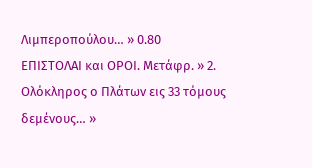Λιμπεροπούλου… » 0.80
ΕΠΙΣΤΟΛΑΙ και ΟΡΟΙ. Μετάφρ. » 2.
Ολόκληρος ο Πλάτων εις 33 τόμους δεμένους… »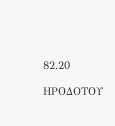82.20

ΗΡΟΔΟΤΟΥ